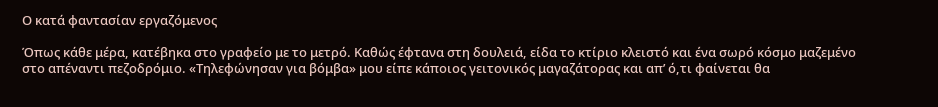Ο κατά φαντασίαν εργαζόμενος

Όπως κάθε μέρα, κατέβηκα στο γραφείο με το μετρό. Καθώς έφτανα στη δουλειά, είδα το κτίριο κλειστό και ένα σωρό κόσμο μαζεμένο στο απέναντι πεζοδρόμιο. «Τηλεφώνησαν για βόμβα» μου είπε κάποιος γειτονικός μαγαζάτορας και απ’ ό,τι φαίνεται θα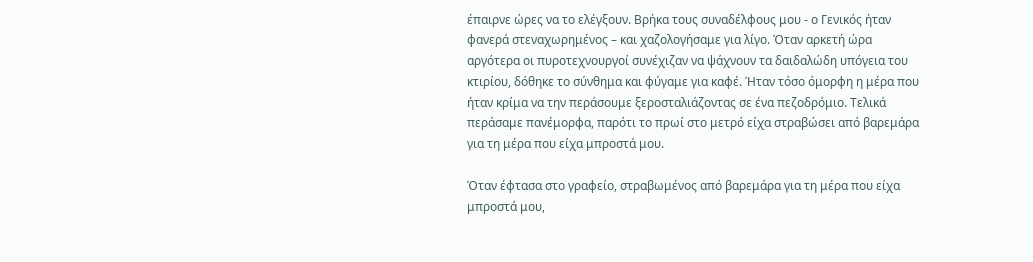έπαιρνε ώρες να το ελέγξουν. Βρήκα τους συναδέλφους μου - ο Γενικός ήταν φανερά στεναχωρημένος – και χαζολογήσαμε για λίγο. Όταν αρκετή ώρα αργότερα οι πυροτεχνουργοί συνέχιζαν να ψάχνουν τα δαιδαλώδη υπόγεια του κτιρίου, δόθηκε το σύνθημα και φύγαμε για καφέ. Ήταν τόσο όμορφη η μέρα που ήταν κρίμα να την περάσουμε ξεροσταλιάζοντας σε ένα πεζοδρόμιο. Τελικά περάσαμε πανέμορφα, παρότι το πρωί στο μετρό είχα στραβώσει από βαρεμάρα για τη μέρα που είχα μπροστά μου.

Όταν έφτασα στο γραφείο, στραβωμένος από βαρεμάρα για τη μέρα που είχα μπροστά μου,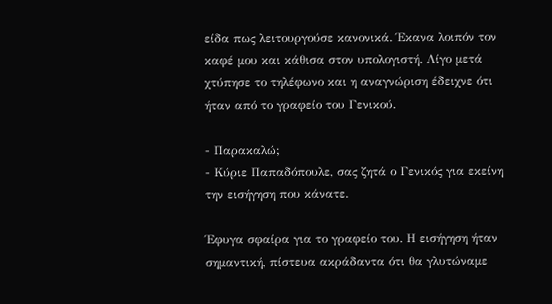είδα πως λειτουργούσε κανονικά. Έκανα λοιπόν τον καφέ μου και κάθισα στον υπολογιστή. Λίγο μετά χτύπησε το τηλέφωνο και η αναγνώριση έδειχνε ότι ήταν από το γραφείο του Γενικού.

- Παρακαλώ;
- Κύριε Παπαδόπουλε, σας ζητά ο Γενικός για εκείνη την εισήγηση που κάνατε.

Έφυγα σφαίρα για το γραφείο του. Η εισήγηση ήταν σημαντική, πίστευα ακράδαντα ότι θα γλυτώναμε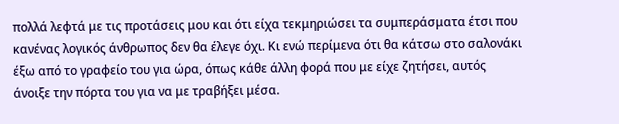πολλά λεφτά με τις προτάσεις μου και ότι είχα τεκμηριώσει τα συμπεράσματα έτσι που κανένας λογικός άνθρωπος δεν θα έλεγε όχι. Κι ενώ περίμενα ότι θα κάτσω στο σαλονάκι έξω από το γραφείο του για ώρα, όπως κάθε άλλη φορά που με είχε ζητήσει, αυτός άνοιξε την πόρτα του για να με τραβήξει μέσα.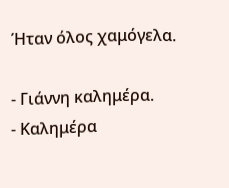Ήταν όλος χαμόγελα.

- Γιάννη καλημέρα.
- Καλημέρα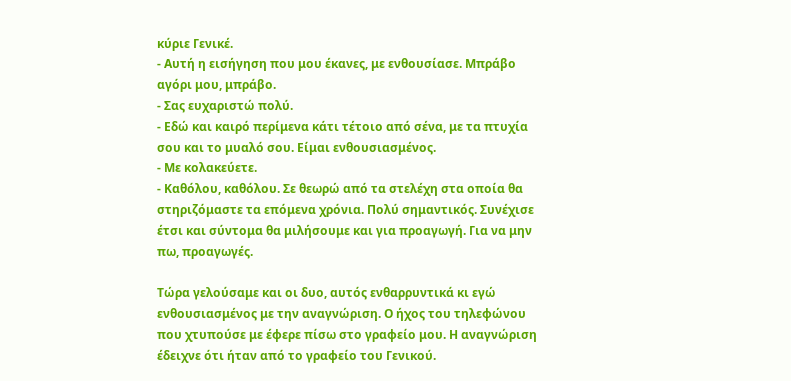κύριε Γενικέ.
- Αυτή η εισήγηση που μου έκανες, με ενθουσίασε. Μπράβο αγόρι μου, μπράβο.
- Σας ευχαριστώ πολύ.
- Εδώ και καιρό περίμενα κάτι τέτοιο από σένα, με τα πτυχία σου και το μυαλό σου. Είμαι ενθουσιασμένος.
- Με κολακεύετε.
- Καθόλου, καθόλου. Σε θεωρώ από τα στελέχη στα οποία θα στηριζόμαστε τα επόμενα χρόνια. Πολύ σημαντικός. Συνέχισε έτσι και σύντομα θα μιλήσουμε και για προαγωγή. Για να μην πω, προαγωγές.

Τώρα γελούσαμε και οι δυο, αυτός ενθαρρυντικά κι εγώ ενθουσιασμένος με την αναγνώριση. Ο ήχος του τηλεφώνου που χτυπούσε με έφερε πίσω στο γραφείο μου. Η αναγνώριση έδειχνε ότι ήταν από το γραφείο του Γενικού.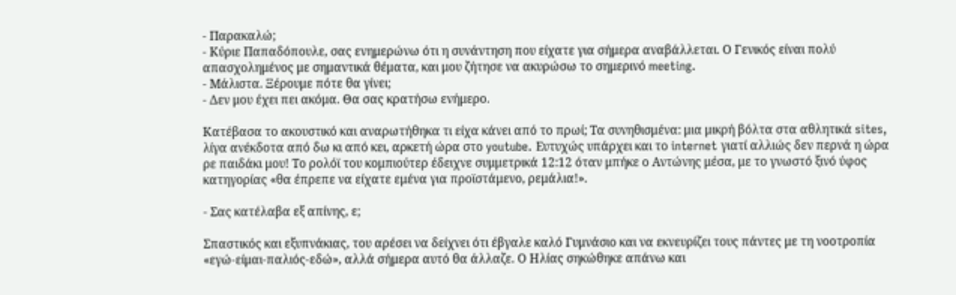- Παρακαλώ;
- Κύριε Παπαδόπουλε, σας ενημερώνω ότι η συνάντηση που είχατε για σήμερα αναβάλλεται. Ο Γενικός είναι πολύ απασχολημένος με σημαντικά θέματα, και μου ζήτησε να ακυρώσω το σημερινό meeting.
- Μάλιστα. Ξέρουμε πότε θα γίνει;
- Δεν μου έχει πει ακόμα. Θα σας κρατήσω ενήμερο.

Κατέβασα το ακουστικό και αναρωτήθηκα τι είχα κάνει από το πρωί; Τα συνηθισμένα: μια μικρή βόλτα στα αθλητικά sites, λίγα ανέκδοτα από δω κι από κει, αρκετή ώρα στο youtube. Ευτυχώς υπάρχει και το internet γιατί αλλιώς δεν περνά η ώρα ρε παιδάκι μου! Το ρολόϊ του κομπιούτερ έδειχνε συμμετρικά 12:12 όταν μπήκε ο Αντώνης μέσα, με το γνωστό ξινό ύφος κατηγορίας «θα έπρεπε να είχατε εμένα για προϊστάμενο, ρεμάλια!».

- Σας κατέλαβα εξ απίνης, ε;

Σπαστικός και εξυπνάκιας, του αρέσει να δείχνει ότι έβγαλε καλό Γυμνάσιο και να εκνευρίζει τους πάντες με τη νοοτροπία «εγώ-είμαι-παλιός-εδώ», αλλά σήμερα αυτό θα άλλαζε. Ο Ηλίας σηκώθηκε απάνω και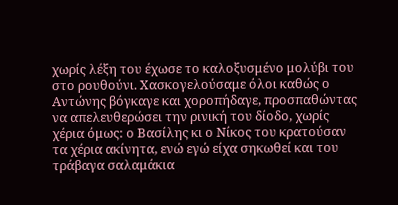χωρίς λέξη του έχωσε το καλοξυσμένο μολύβι του στο ρουθούνι. Χασκογελούσαμε όλοι καθώς ο Αντώνης βόγκαγε και χοροπήδαγε, προσπαθώντας να απελευθερώσει την ρινική του δίοδο, χωρίς χέρια όμως: ο Βασίλης κι ο Νίκος του κρατούσαν τα χέρια ακίνητα, ενώ εγώ είχα σηκωθεί και του τράβαγα σαλαμάκια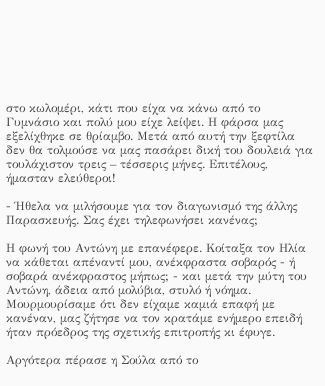στο κωλομέρι, κάτι που είχα να κάνω από το Γυμνάσιο και πολύ μου είχε λείψει. Η φάρσα μας εξελίχθηκε σε θρίαμβο. Μετά από αυτή την ξεφτίλα δεν θα τολμούσε να μας πασάρει δική του δουλειά για τουλάχιστον τρεις – τέσσερις μήνες. Επιτέλους, ήμασταν ελεύθεροι!

- Ήθελα να μιλήσουμε για τον διαγωνισμό της άλλης Παρασκευής. Σας έχει τηλεφωνήσει κανένας;

Η φωνή του Αντώνη με επανέφερε. Κοίταξα τον Ηλία να κάθεται απέναντί μου, ανέκφραστα σοβαρός - ή σοβαρά ανέκφραστος μήπως; - και μετά την μύτη του Αντώνη, άδεια από μολύβια, στυλό ή νόημα. Μουρμουρίσαμε ότι δεν είχαμε καμιά επαφή με κανέναν, μας ζήτησε να τον κρατάμε ενήμερο επειδή ήταν πρόεδρος της σχετικής επιτροπής κι έφυγε.

Αργότερα πέρασε η Σούλα από το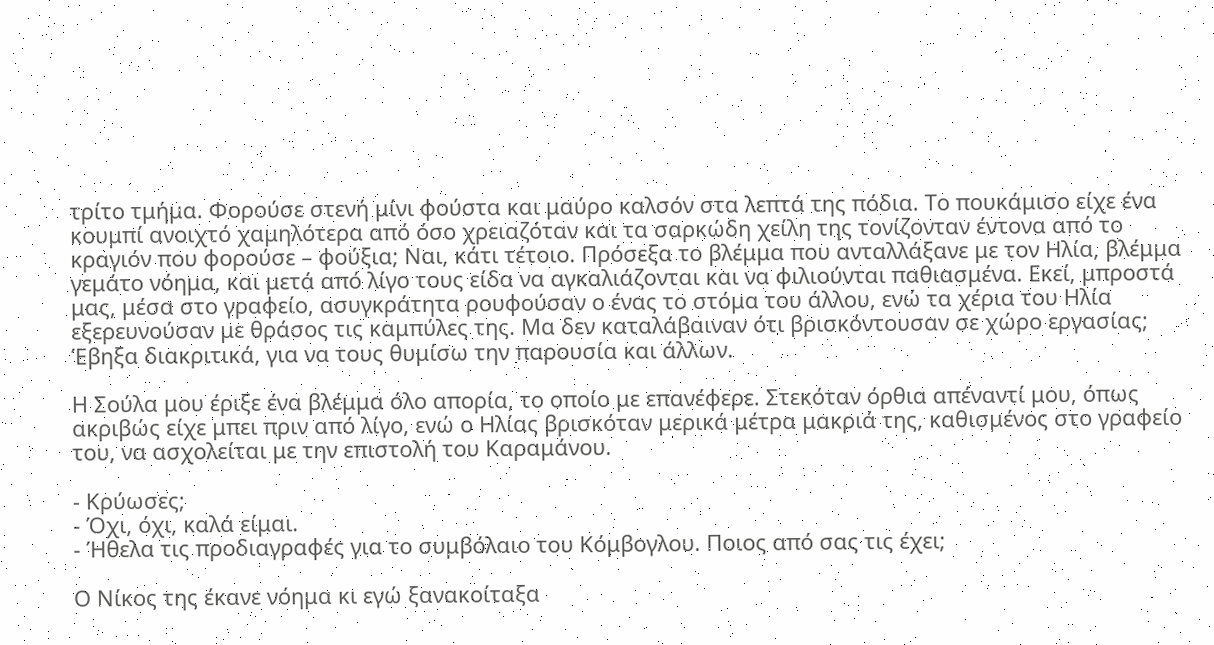τρίτο τμήμα. Φορούσε στενή μίνι φούστα και μαύρο καλσόν στα λεπτά της πόδια. Το πουκάμισο είχε ένα κουμπί ανοιχτό χαμηλότερα από όσο χρειαζόταν και τα σαρκώδη χείλη της τονίζονταν έντονα από το κραγιόν που φορούσε – φούξια; Ναι, κάτι τέτοιο. Πρόσεξα το βλέμμα που ανταλλάξανε με τον Ηλία, βλέμμα γεμάτο νόημα, και μετά από λίγο τους είδα να αγκαλιάζονται και να φιλιούνται παθιασμένα. Εκεί, μπροστά μας, μέσα στο γραφείο, ασυγκράτητα ρουφούσαν ο ένας το στόμα του άλλου, ενώ τα χέρια του Ηλία εξερευνούσαν με θράσος τις καμπύλες της. Μα δεν καταλάβαιναν ότι βρισκόντουσαν σε χώρο εργασίας; Έβηξα διακριτικά, για να τους θυμίσω την παρουσία και άλλων.

Η Σούλα μου έριξε ένα βλέμμα όλο απορία, το οποίο με επανέφερε. Στεκόταν όρθια απέναντί μου, όπως ακριβώς είχε μπει πριν από λίγο, ενώ ο Ηλίας βρισκόταν μερικά μέτρα μακριά της, καθισμένος στο γραφείο του, να ασχολείται με την επιστολή του Καραμάνου.

- Κρύωσες;
- Όχι, όχι, καλά είμαι.
- Ήθελα τις προδιαγραφές για το συμβόλαιο του Κόμβογλου. Ποιος από σας τις έχει;

Ο Νίκος της έκανε νόημα κι εγώ ξανακοίταξα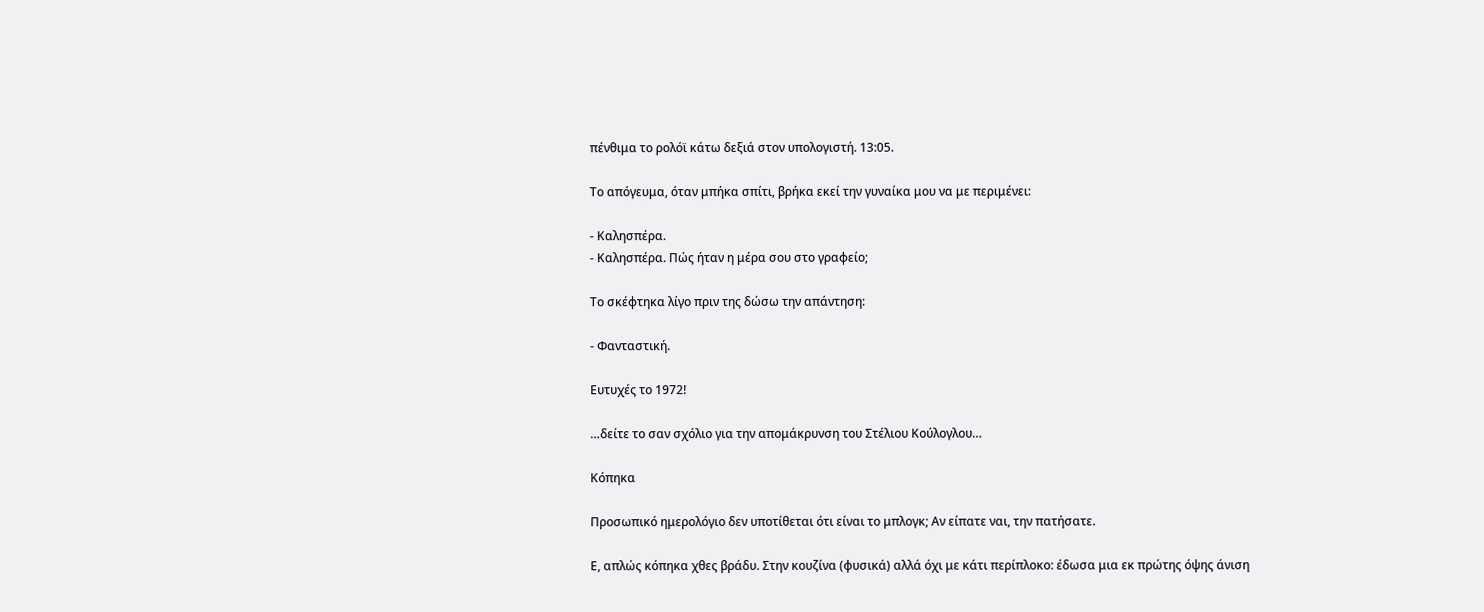πένθιμα το ρολόϊ κάτω δεξιά στον υπολογιστή. 13:05.

Το απόγευμα, όταν μπήκα σπίτι, βρήκα εκεί την γυναίκα μου να με περιμένει:

- Καλησπέρα.
- Καλησπέρα. Πώς ήταν η μέρα σου στο γραφείο;

Το σκέφτηκα λίγο πριν της δώσω την απάντηση:

- Φανταστική.

Ευτυχές το 1972!

…δείτε το σαν σχόλιο για την απομάκρυνση του Στέλιου Κούλογλου…

Κόπηκα

Προσωπικό ημερολόγιο δεν υποτίθεται ότι είναι το μπλογκ; Αν είπατε ναι, την πατήσατε.

Ε, απλώς κόπηκα χθες βράδυ. Στην κουζίνα (φυσικά) αλλά όχι με κάτι περίπλοκο: έδωσα μια εκ πρώτης όψης άνιση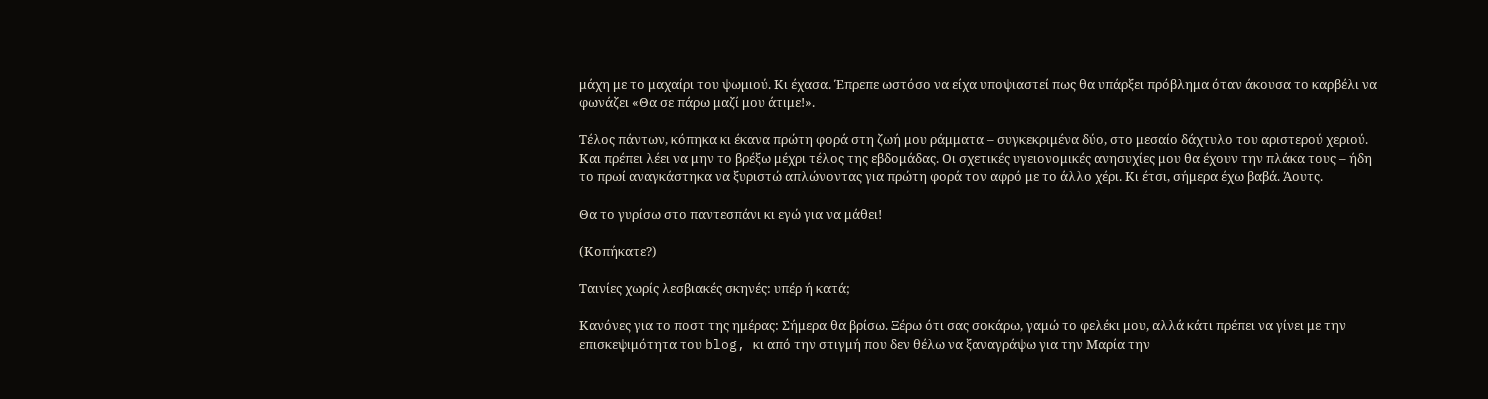μάχη με το μαχαίρι του ψωμιού. Κι έχασα. Έπρεπε ωστόσο να είχα υποψιαστεί πως θα υπάρξει πρόβλημα όταν άκουσα το καρβέλι να φωνάζει «Θα σε πάρω μαζί μου άτιμε!».

Τέλος πάντων, κόπηκα κι έκανα πρώτη φορά στη ζωή μου ράμματα – συγκεκριμένα δύο, στο μεσαίο δάχτυλο του αριστερού χεριού. Και πρέπει λέει να μην το βρέξω μέχρι τέλος της εβδομάδας. Οι σχετικές υγειονομικές ανησυχίες μου θα έχουν την πλάκα τους – ήδη το πρωί αναγκάστηκα να ξυριστώ απλώνοντας για πρώτη φορά τον αφρό με το άλλο χέρι. Κι έτσι, σήμερα έχω βαβά. Άουτς.

Θα το γυρίσω στο παντεσπάνι κι εγώ για να μάθει!

(Κοπήκατε?)

Ταινίες χωρίς λεσβιακές σκηνές: υπέρ ή κατά;

Κανόνες για το ποστ της ημέρας: Σήμερα θα βρίσω. Ξέρω ότι σας σοκάρω, γαμώ το φελέκι μου, αλλά κάτι πρέπει να γίνει με την επισκεψιμότητα του blog, κι από την στιγμή που δεν θέλω να ξαναγράψω για την Μαρία την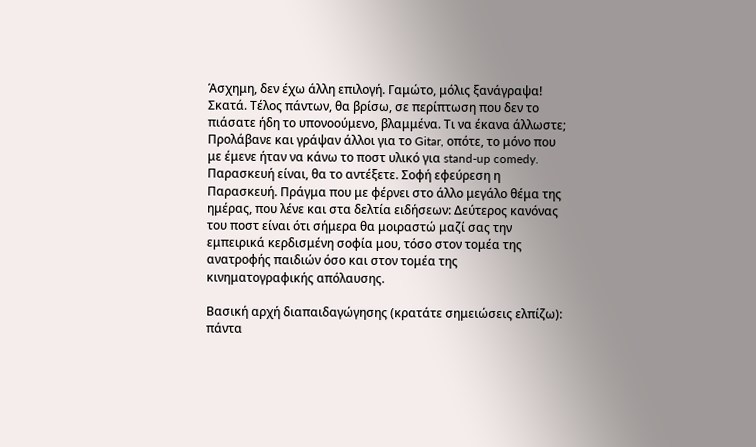Άσχημη, δεν έχω άλλη επιλογή. Γαμώτο, μόλις ξανάγραψα! Σκατά. Τέλος πάντων, θα βρίσω, σε περίπτωση που δεν το πιάσατε ήδη το υπονοούμενο, βλαμμένα. Τι να έκανα άλλωστε; Προλάβανε και γράψαν άλλοι για το Gitar, οπότε, το μόνο που με έμενε ήταν να κάνω το ποστ υλικό για stand-up comedy. Παρασκευή είναι, θα το αντέξετε. Σοφή εφεύρεση η Παρασκευή. Πράγμα που με φέρνει στο άλλο μεγάλο θέμα της ημέρας, που λένε και στα δελτία ειδήσεων: Δεύτερος κανόνας του ποστ είναι ότι σήμερα θα μοιραστώ μαζί σας την εμπειρικά κερδισμένη σοφία μου, τόσο στον τομέα της ανατροφής παιδιών όσο και στον τομέα της κινηματογραφικής απόλαυσης.

Βασική αρχή διαπαιδαγώγησης (κρατάτε σημειώσεις ελπίζω): πάντα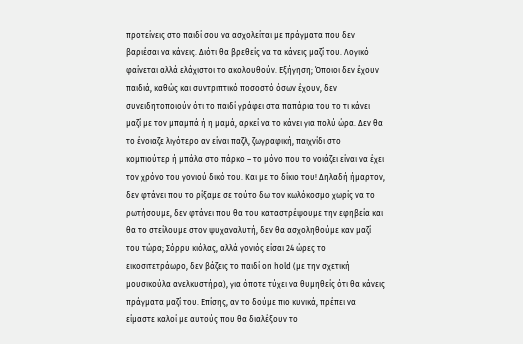προτείνεις στο παιδί σου να ασχολείται με πράγματα που δεν βαριέσαι να κάνεις. Διότι θα βρεθείς να τα κάνεις μαζί του. Λογικό φαίνεται αλλά ελάχιστοι το ακολουθούν. Εξήγηση; Όποιοι δεν έχουν παιδιά, καθώς και συντριπτικό ποσοστό όσων έχουν, δεν συνειδητοποιούν ότι το παιδί γράφει στα παπάρια του το τι κάνει μαζί με τον μπαμπά ή η μαμά, αρκεί να το κάνει για πολύ ώρα. Δεν θα το ένοιαζε λιγότερο αν είναι παζλ, ζωγραφική, παιχνίδι στο κομπιούτερ ή μπάλα στο πάρκο – το μόνο που το νοιάζει είναι να έχει τον χρόνο του γονιού δικό του. Και με το δίκιο του! Δηλαδή ήμαρτον, δεν φτάνει που το ρίξαμε σε τούτο δω τον κωλόκοσμο χωρίς να το ρωτήσουμε, δεν φτάνει που θα του καταστρέψουμε την εφηβεία και θα το στείλουμε στον ψυχαναλυτή, δεν θα ασχοληθούμε καν μαζί του τώρα; Σόρρυ κιόλας, αλλά γονιός είσαι 24 ώρες το εικοσιτετράωρο, δεν βάζεις το παιδί on hold (με την σχετική μουσικούλα ανελκυστήρα), για όποτε τύχει να θυμηθείς ότι θα κάνεις πράγματα μαζί του. Επίσης, αν το δούμε πιο κυνικά, πρέπει να είμαστε καλοί με αυτούς που θα διαλέξουν το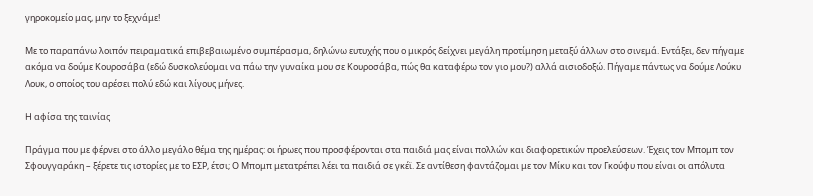γηροκομείο μας, μην το ξεχνάμε!

Με το παραπάνω λοιπόν πειραματικά επιβεβαιωμένο συμπέρασμα, δηλώνω ευτυχής που ο μικρός δείχνει μεγάλη προτίμηση μεταξύ άλλων στο σινεμά. Εντάξει, δεν πήγαμε ακόμα να δούμε Κουροσάβα (εδώ δυσκολεύομαι να πάω την γυναίκα μου σε Κουροσάβα, πώς θα καταφέρω τον γιο μου?) αλλά αισιοδοξώ. Πήγαμε πάντως να δούμε Λούκυ Λουκ, ο οποίος του αρέσει πολύ εδώ και λίγους μήνες.

H αφίσα της ταινίας

Πράγμα που με φέρνει στο άλλο μεγάλο θέμα της ημέρας: οι ήρωες που προσφέρονται στα παιδιά μας είναι πολλών και διαφορετικών προελεύσεων. Έχεις τον Μπομπ τον Σφουγγαράκη – ξέρετε τις ιστορίες με το ΕΣΡ, έτσι; Ο Μπομπ μετατρέπει λέει τα παιδιά σε γκέϊ. Σε αντίθεση φαντάζομαι με τον Μίκυ και τον Γκούφυ που είναι οι απόλυτα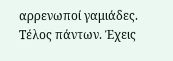αρρενωποί γαμιάδες. Τέλος πάντων. Έχεις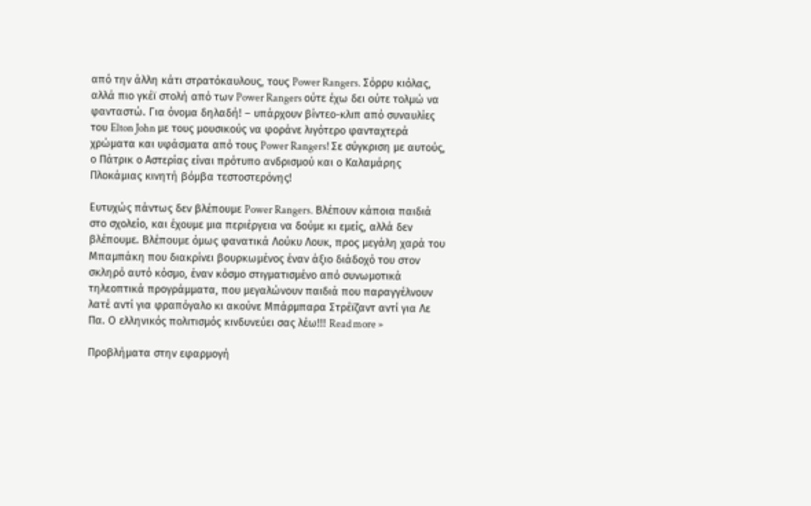από την άλλη κάτι στρατόκαυλους, τους Power Rangers. Σόρρυ κιόλας, αλλά πιο γκέϊ στολή από των Power Rangers ούτε έχω δει ούτε τολμώ να φανταστώ. Για όνομα δηλαδή! – υπάρχουν βίντεο-κλιπ από συναυλίες του Elton John με τους μουσικούς να φοράνε λιγότερο φανταχτερά χρώματα και υφάσματα από τους Power Rangers! Σε σύγκριση με αυτούς, ο Πάτρικ ο Αστερίας είναι πρότυπο ανδρισμού και ο Καλαμάρης Πλοκάμιας κινητή βόμβα τεστοστερόνης!

Ευτυχώς πάντως δεν βλέπουμε Power Rangers. Βλέπουν κάποια παιδιά στο σχολείο, και έχουμε μια περιέργεια να δούμε κι εμείς, αλλά δεν βλέπουμε. Βλέπουμε όμως φανατικά Λούκυ Λουκ, προς μεγάλη χαρά του Μπαμπάκη που διακρίνει βουρκωμένος έναν άξιο διάδοχό του στον σκληρό αυτό κόσμο, έναν κόσμο στιγματισμένο από συνωμοτικά τηλεοπτικά προγράμματα, που μεγαλώνουν παιδιά που παραγγέλνουν λατέ αντί για φραπόγαλο κι ακούνε Μπάρμπαρα Στρέϊζαντ αντί για Λε Πα. Ο ελληνικός πολιτισμός κινδυνεύει σας λέω!!! Read more »

Προβλήματα στην εφαρμογή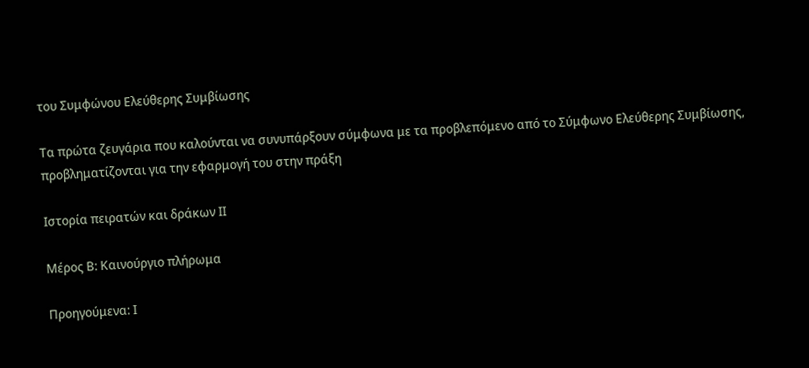του Συμφώνου Ελεύθερης Συμβίωσης

Τα πρώτα ζευγάρια που καλούνται να συνυπάρξουν σύμφωνα με τα προβλεπόμενο από το Σύμφωνο Ελεύθερης Συμβίωσης, προβληματίζονται για την εφαρμογή του στην πράξη

Ιστορία πειρατών και δράκων ΙΙ

Μέρος Β: Καινούργιο πλήρωμα

Προηγούμενα: Ι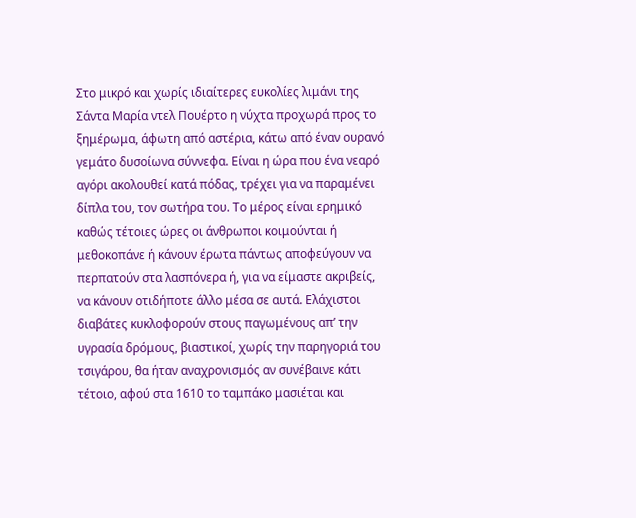Στο μικρό και χωρίς ιδιαίτερες ευκολίες λιμάνι της Σάντα Μαρία ντελ Πουέρτο η νύχτα προχωρά προς το ξημέρωμα, άφωτη από αστέρια, κάτω από έναν ουρανό γεμάτο δυσοίωνα σύννεφα. Είναι η ώρα που ένα νεαρό αγόρι ακολουθεί κατά πόδας, τρέχει για να παραμένει δίπλα του, τον σωτήρα του. Το μέρος είναι ερημικό καθώς τέτοιες ώρες οι άνθρωποι κοιμούνται ή μεθοκοπάνε ή κάνουν έρωτα πάντως αποφεύγουν να περπατούν στα λασπόνερα ή, για να είμαστε ακριβείς, να κάνουν οτιδήποτε άλλο μέσα σε αυτά. Ελάχιστοι διαβάτες κυκλοφορούν στους παγωμένους απ’ την υγρασία δρόμους, βιαστικοί, χωρίς την παρηγοριά του τσιγάρου, θα ήταν αναχρονισμός αν συνέβαινε κάτι τέτοιο, αφού στα 1610 το ταμπάκο μασιέται και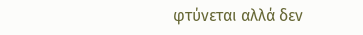φτύνεται αλλά δεν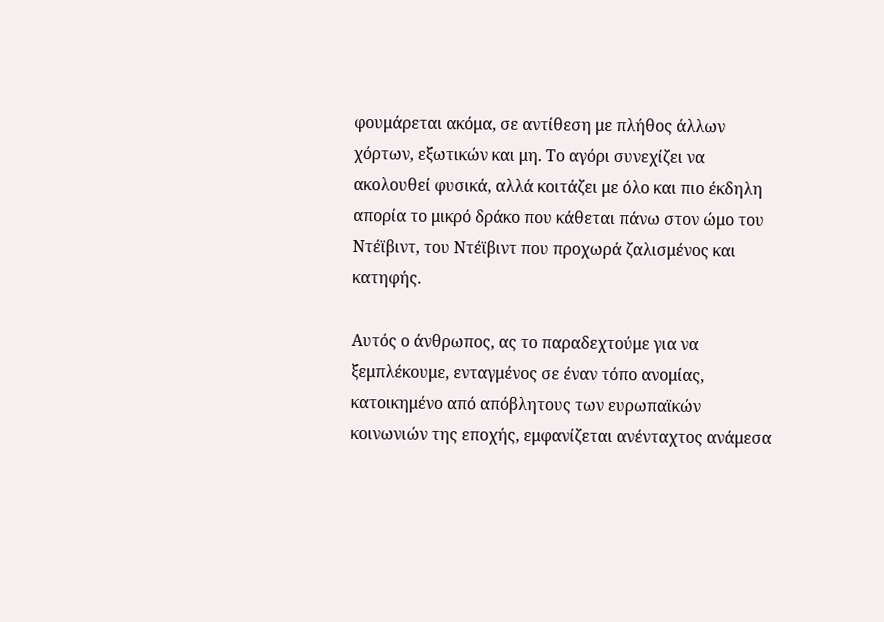φουμάρεται ακόμα, σε αντίθεση με πλήθος άλλων χόρτων, εξωτικών και μη. Το αγόρι συνεχίζει να ακολουθεί φυσικά, αλλά κοιτάζει με όλο και πιο έκδηλη απορία το μικρό δράκο που κάθεται πάνω στον ώμο του Ντέϊβιντ, του Ντέϊβιντ που προχωρά ζαλισμένος και κατηφής.

Αυτός ο άνθρωπος, ας το παραδεχτούμε για να ξεμπλέκουμε, ενταγμένος σε έναν τόπο ανομίας, κατοικημένο από απόβλητους των ευρωπαϊκών κοινωνιών της εποχής, εμφανίζεται ανένταχτος ανάμεσα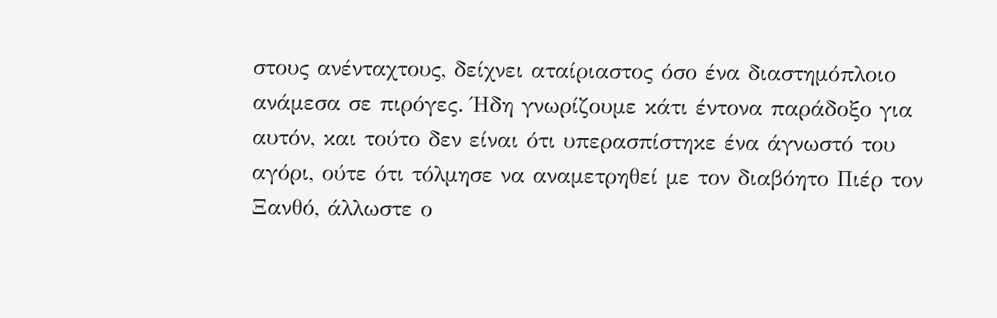στους ανένταχτους, δείχνει αταίριαστος όσο ένα διαστημόπλοιο ανάμεσα σε πιρόγες. Ήδη γνωρίζουμε κάτι έντονα παράδοξο για αυτόν, και τούτο δεν είναι ότι υπερασπίστηκε ένα άγνωστό του αγόρι, ούτε ότι τόλμησε να αναμετρηθεί με τον διαβόητο Πιέρ τον Ξανθό, άλλωστε ο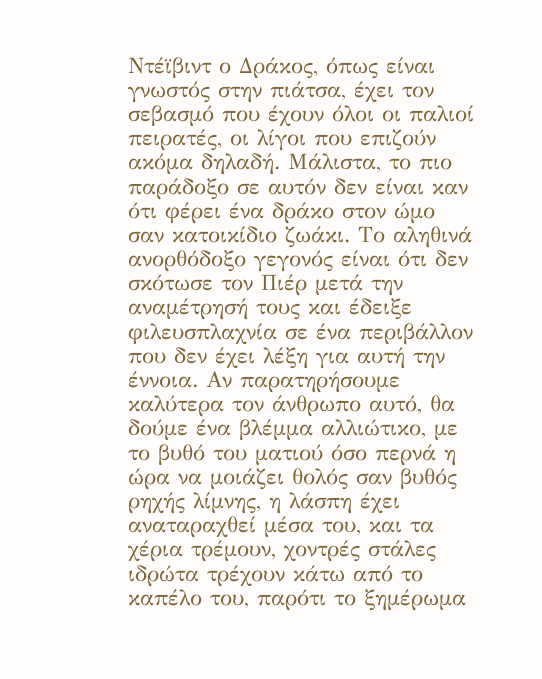Ντέϊβιντ ο Δράκος, όπως είναι γνωστός στην πιάτσα, έχει τον σεβασμό που έχουν όλοι οι παλιοί πειρατές, οι λίγοι που επιζούν ακόμα δηλαδή. Μάλιστα, το πιο παράδοξο σε αυτόν δεν είναι καν ότι φέρει ένα δράκο στον ώμο σαν κατοικίδιο ζωάκι. Το αληθινά ανορθόδοξο γεγονός είναι ότι δεν σκότωσε τον Πιέρ μετά την αναμέτρησή τους και έδειξε φιλευσπλαχνία σε ένα περιβάλλον που δεν έχει λέξη για αυτή την έννοια. Αν παρατηρήσουμε καλύτερα τον άνθρωπο αυτό, θα δούμε ένα βλέμμα αλλιώτικο, με το βυθό του ματιού όσο περνά η ώρα να μοιάζει θολός σαν βυθός ρηχής λίμνης, η λάσπη έχει αναταραχθεί μέσα του, και τα χέρια τρέμουν, χοντρές στάλες ιδρώτα τρέχουν κάτω από το καπέλο του, παρότι το ξημέρωμα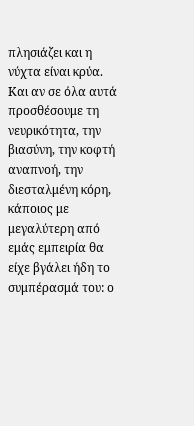πλησιάζει και η νύχτα είναι κρύα. Και αν σε όλα αυτά προσθέσουμε τη νευρικότητα, την βιασύνη, την κοφτή αναπνοή, την διεσταλμένη κόρη, κάποιος με μεγαλύτερη από εμάς εμπειρία θα είχε βγάλει ήδη το συμπέρασμά του: ο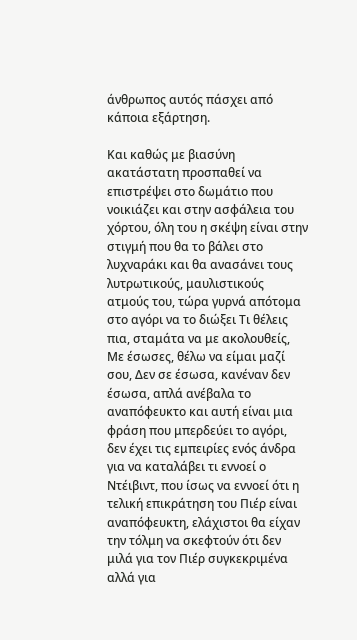άνθρωπος αυτός πάσχει από κάποια εξάρτηση.

Και καθώς με βιασύνη ακατάστατη προσπαθεί να επιστρέψει στο δωμάτιο που νοικιάζει και στην ασφάλεια του χόρτου, όλη του η σκέψη είναι στην στιγμή που θα το βάλει στο λυχναράκι και θα ανασάνει τους λυτρωτικούς, μαυλιστικούς ατμούς του, τώρα γυρνά απότομα στο αγόρι να το διώξει Τι θέλεις πια, σταμάτα να με ακολουθείς, Με έσωσες, θέλω να είμαι μαζί σου, Δεν σε έσωσα, κανέναν δεν έσωσα, απλά ανέβαλα το αναπόφευκτο και αυτή είναι μια φράση που μπερδεύει το αγόρι, δεν έχει τις εμπειρίες ενός άνδρα για να καταλάβει τι εννοεί ο Ντέιβιντ, που ίσως να εννοεί ότι η τελική επικράτηση του Πιέρ είναι αναπόφευκτη, ελάχιστοι θα είχαν την τόλμη να σκεφτούν ότι δεν μιλά για τον Πιέρ συγκεκριμένα αλλά για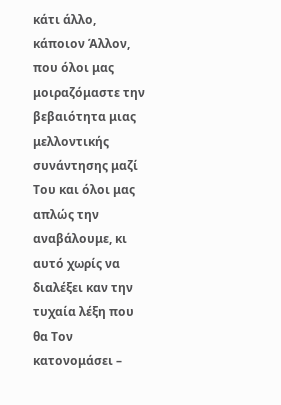κάτι άλλο, κάποιον Άλλον, που όλοι μας μοιραζόμαστε την βεβαιότητα μιας μελλοντικής συνάντησης μαζί Του και όλοι μας απλώς την αναβάλουμε, κι αυτό χωρίς να διαλέξει καν την τυχαία λέξη που θα Τον κατονομάσει –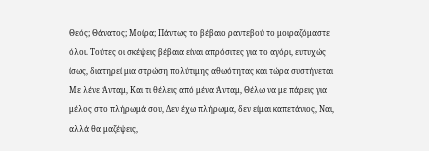Θεός; Θάνατος; Μοίρα; Πάντως το βέβαιο ραντεβού το μοιραζόμαστε όλοι. Τούτες οι σκέψεις βέβαια είναι απρόσιτες για το αγόρι, ευτυχώς ίσως, διατηρεί μια στρώση πολύτιμης αθωότητας και τώρα συστήνεται Με λένε Άνταμ, Και τι θέλεις από μένα Άνταμ, Θέλω να με πάρεις για μέλος στο πλήρωμά σου, Δεν έχω πλήρωμα, δεν είμαι καπετάνιος, Ναι, αλλά θα μαζέψεις,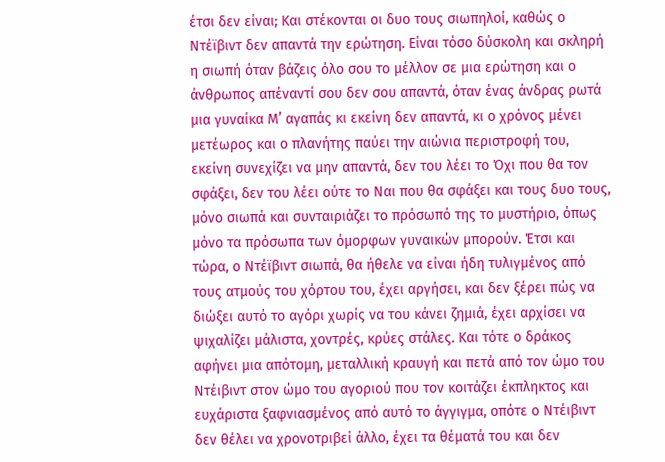έτσι δεν είναι; Και στέκονται οι δυο τους σιωπηλοί, καθώς ο Ντέϊβιντ δεν απαντά την ερώτηση. Είναι τόσο δύσκολη και σκληρή η σιωπή όταν βάζεις όλο σου το μέλλον σε μια ερώτηση και ο άνθρωπος απέναντί σου δεν σου απαντά, όταν ένας άνδρας ρωτά μια γυναίκα Μ’ αγαπάς κι εκείνη δεν απαντά, κι ο χρόνος μένει μετέωρος και ο πλανήτης παύει την αιώνια περιστροφή του, εκείνη συνεχίζει να μην απαντά, δεν του λέει το Όχι που θα τον σφάξει, δεν του λέει ούτε το Ναι που θα σφάξει και τους δυο τους, μόνο σιωπά και συνταιριάζει το πρόσωπό της το μυστήριο, όπως μόνο τα πρόσωπα των όμορφων γυναικών μπορούν. Έτσι και τώρα, ο Ντέϊβιντ σιωπά, θα ήθελε να είναι ήδη τυλιγμένος από τους ατμούς του χόρτου του, έχει αργήσει, και δεν ξέρει πώς να διώξει αυτό το αγόρι χωρίς να του κάνει ζημιά, έχει αρχίσει να ψιχαλίζει μάλιστα, χοντρές, κρύες στάλες. Και τότε ο δράκος αφήνει μια απότομη, μεταλλική κραυγή και πετά από τον ώμο του Ντέιβιντ στον ώμο του αγοριού που τον κοιτάζει έκπληκτος και ευχάριστα ξαφνιασμένος από αυτό το άγγιγμα, οπότε ο Ντέιβιντ δεν θέλει να χρονοτριβεί άλλο, έχει τα θέματά του και δεν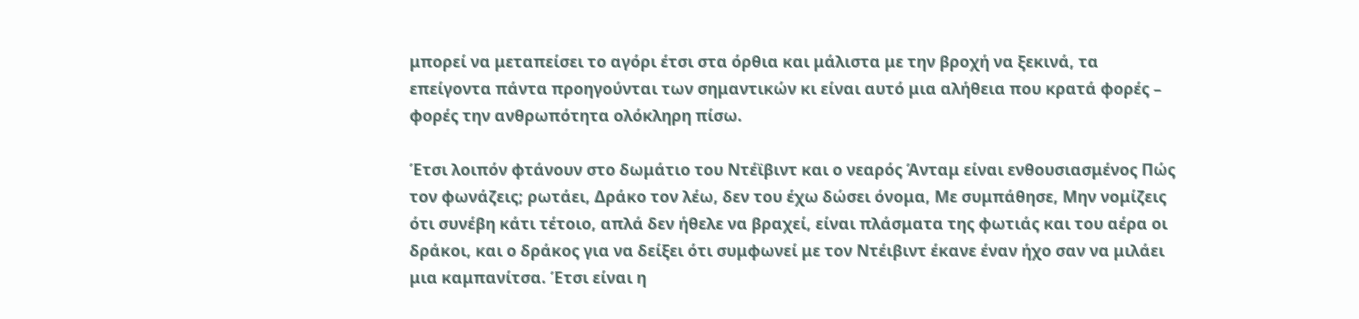μπορεί να μεταπείσει το αγόρι έτσι στα όρθια και μάλιστα με την βροχή να ξεκινά, τα επείγοντα πάντα προηγούνται των σημαντικών κι είναι αυτό μια αλήθεια που κρατά φορές – φορές την ανθρωπότητα ολόκληρη πίσω.

Έτσι λοιπόν φτάνουν στο δωμάτιο του Ντέϊβιντ και ο νεαρός Άνταμ είναι ενθουσιασμένος Πώς τον φωνάζεις; ρωτάει, Δράκο τον λέω, δεν του έχω δώσει όνομα, Με συμπάθησε, Μην νομίζεις ότι συνέβη κάτι τέτοιο, απλά δεν ήθελε να βραχεί, είναι πλάσματα της φωτιάς και του αέρα οι δράκοι, και ο δράκος για να δείξει ότι συμφωνεί με τον Ντέιβιντ έκανε έναν ήχο σαν να μιλάει μια καμπανίτσα. Έτσι είναι η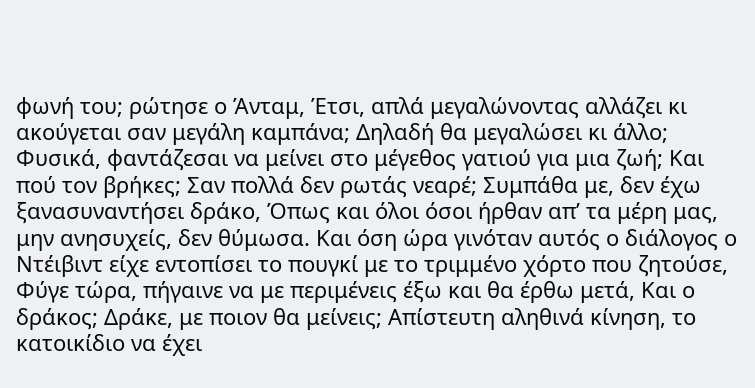φωνή του; ρώτησε ο Άνταμ, Έτσι, απλά μεγαλώνοντας αλλάζει κι ακούγεται σαν μεγάλη καμπάνα; Δηλαδή θα μεγαλώσει κι άλλο; Φυσικά, φαντάζεσαι να μείνει στο μέγεθος γατιού για μια ζωή; Και πού τον βρήκες; Σαν πολλά δεν ρωτάς νεαρέ; Συμπάθα με, δεν έχω ξανασυναντήσει δράκο, Όπως και όλοι όσοι ήρθαν απ’ τα μέρη μας, μην ανησυχείς, δεν θύμωσα. Και όση ώρα γινόταν αυτός ο διάλογος ο Ντέιβιντ είχε εντοπίσει το πουγκί με το τριμμένο χόρτο που ζητούσε, Φύγε τώρα, πήγαινε να με περιμένεις έξω και θα έρθω μετά, Και ο δράκος; Δράκε, με ποιον θα μείνεις; Απίστευτη αληθινά κίνηση, το κατοικίδιο να έχει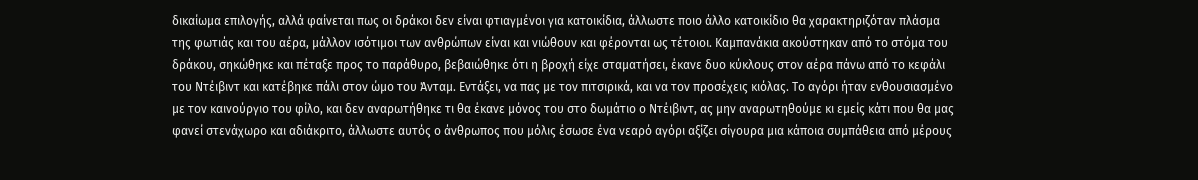δικαίωμα επιλογής, αλλά φαίνεται πως οι δράκοι δεν είναι φτιαγμένοι για κατοικίδια, άλλωστε ποιο άλλο κατοικίδιο θα χαρακτηριζόταν πλάσμα της φωτιάς και του αέρα, μάλλον ισότιμοι των ανθρώπων είναι και νιώθουν και φέρονται ως τέτοιοι. Καμπανάκια ακούστηκαν από το στόμα του δράκου, σηκώθηκε και πέταξε προς το παράθυρο, βεβαιώθηκε ότι η βροχή είχε σταματήσει, έκανε δυο κύκλους στον αέρα πάνω από το κεφάλι του Ντέιβιντ και κατέβηκε πάλι στον ώμο του Άνταμ. Εντάξει, να πας με τον πιτσιρικά, και να τον προσέχεις κιόλας. Το αγόρι ήταν ενθουσιασμένο με τον καινούργιο του φίλο, και δεν αναρωτήθηκε τι θα έκανε μόνος του στο δωμάτιο ο Ντέιβιντ, ας μην αναρωτηθούμε κι εμείς κάτι που θα μας φανεί στενάχωρο και αδιάκριτο, άλλωστε αυτός ο άνθρωπος που μόλις έσωσε ένα νεαρό αγόρι αξίζει σίγουρα μια κάποια συμπάθεια από μέρους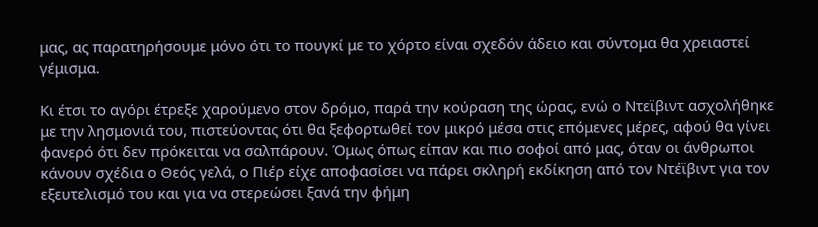μας, ας παρατηρήσουμε μόνο ότι το πουγκί με το χόρτο είναι σχεδόν άδειο και σύντομα θα χρειαστεί γέμισμα.

Κι έτσι το αγόρι έτρεξε χαρούμενο στον δρόμο, παρά την κούραση της ώρας, ενώ ο Ντεϊβιντ ασχολήθηκε με την λησμονιά του, πιστεύοντας ότι θα ξεφορτωθεί τον μικρό μέσα στις επόμενες μέρες, αφού θα γίνει φανερό ότι δεν πρόκειται να σαλπάρουν. Όμως όπως είπαν και πιο σοφοί από μας, όταν οι άνθρωποι κάνουν σχέδια ο Θεός γελά, ο Πιέρ είχε αποφασίσει να πάρει σκληρή εκδίκηση από τον Ντέϊβιντ για τον εξευτελισμό του και για να στερεώσει ξανά την φήμη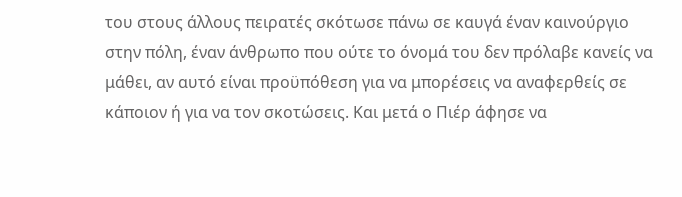του στους άλλους πειρατές σκότωσε πάνω σε καυγά έναν καινούργιο στην πόλη, έναν άνθρωπο που ούτε το όνομά του δεν πρόλαβε κανείς να μάθει, αν αυτό είναι προϋπόθεση για να μπορέσεις να αναφερθείς σε κάποιον ή για να τον σκοτώσεις. Και μετά ο Πιέρ άφησε να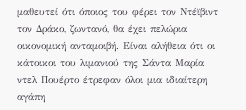μαθευτεί ότι όποιος του φέρει τον Ντέϊβιντ τον Δράκο, ζωντανό, θα έχει πελώρια οικονομική ανταμοιβή. Είναι αλήθεια ότι οι κάτοικοι του λιμανιού της Σάντα Μαρία ντελ Πουέρτο έτρεφαν όλοι μια ιδιαίτερη αγάπη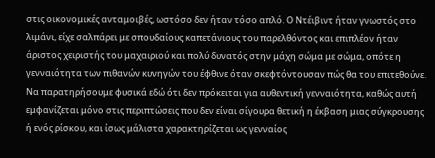στις οικονομικές ανταμοιβές, ωστόσο δεν ήταν τόσο απλό. Ο Ντέιβιντ ήταν γνωστός στο λιμάνι, είχε σαλπάρει με σπουδαίους καπετάνιους του παρελθόντος και επιπλέον ήταν άριστος χειριστής του μαχαιριού και πολύ δυνατός στην μάχη σώμα με σώμα, οπότε η γενναιότητα των πιθανών κυνηγών του έφθινε όταν σκεφτόντουσαν πώς θα του επιτεθούνε. Να παρατηρήσουμε φυσικά εδώ ότι δεν πρόκειται για αυθεντική γενναιότητα, καθώς αυτή εμφανίζεται μόνο στις περιπτώσεις που δεν είναι σίγουρα θετική η έκβαση μιας σύγκρουσης ή ενός ρίσκου, και ίσως μάλιστα χαρακτηρίζεται ως γενναίος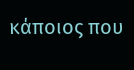κάποιος που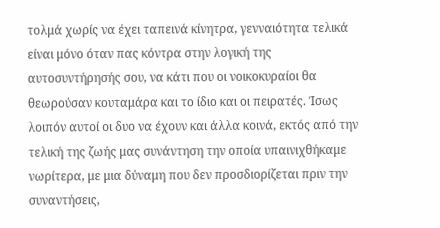τολμά χωρίς να έχει ταπεινά κίνητρα, γενναιότητα τελικά είναι μόνο όταν πας κόντρα στην λογική της αυτοσυντήρησής σου, να κάτι που οι νοικοκυραίοι θα θεωρούσαν κουταμάρα και το ίδιο και οι πειρατές. Ίσως λοιπόν αυτοί οι δυο να έχουν και άλλα κοινά, εκτός από την τελική της ζωής μας συνάντηση την οποία υπαινιχθήκαμε νωρίτερα, με μια δύναμη που δεν προσδιορίζεται πριν την συναντήσεις,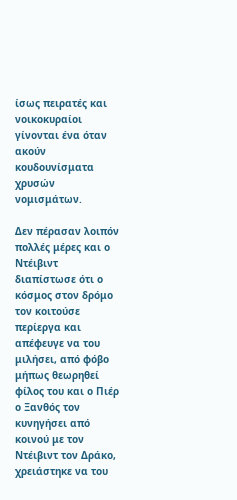ίσως πειρατές και νοικοκυραίοι γίνονται ένα όταν ακούν κουδουνίσματα χρυσών νομισμάτων.

Δεν πέρασαν λοιπόν πολλές μέρες και ο Ντέιβιντ διαπίστωσε ότι ο κόσμος στον δρόμο τον κοιτούσε περίεργα και απέφευγε να του μιλήσει, από φόβο μήπως θεωρηθεί φίλος του και ο Πιέρ ο Ξανθός τον κυνηγήσει από κοινού με τον Ντέιβιντ τον Δράκο, χρειάστηκε να του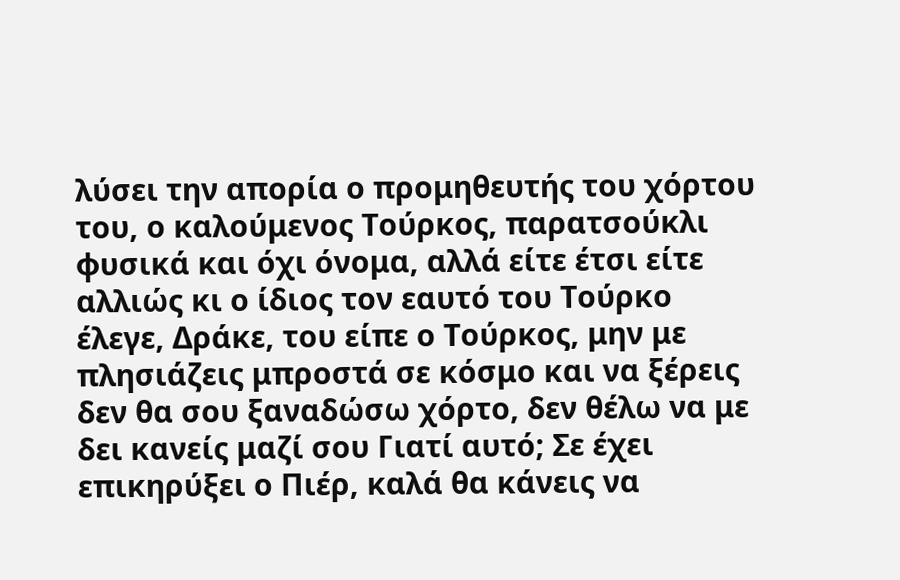λύσει την απορία ο προμηθευτής του χόρτου του, ο καλούμενος Τούρκος, παρατσούκλι φυσικά και όχι όνομα, αλλά είτε έτσι είτε αλλιώς κι ο ίδιος τον εαυτό του Τούρκο έλεγε, Δράκε, του είπε ο Τούρκος, μην με πλησιάζεις μπροστά σε κόσμο και να ξέρεις δεν θα σου ξαναδώσω χόρτο, δεν θέλω να με δει κανείς μαζί σου Γιατί αυτό; Σε έχει επικηρύξει ο Πιέρ, καλά θα κάνεις να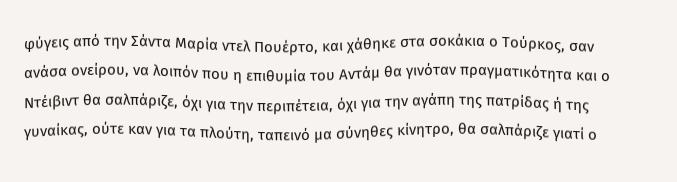φύγεις από την Σάντα Μαρία ντελ Πουέρτο, και χάθηκε στα σοκάκια ο Τούρκος, σαν ανάσα ονείρου, να λοιπόν που η επιθυμία του Αντάμ θα γινόταν πραγματικότητα και ο Ντέιβιντ θα σαλπάριζε, όχι για την περιπέτεια, όχι για την αγάπη της πατρίδας ή της γυναίκας, ούτε καν για τα πλούτη, ταπεινό μα σύνηθες κίνητρο, θα σαλπάριζε γιατί ο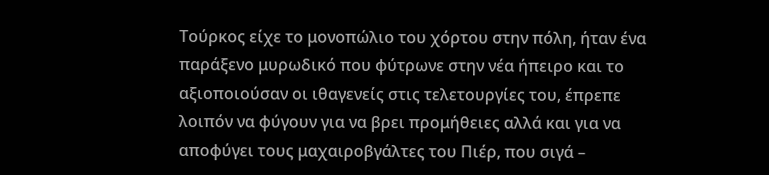Τούρκος είχε το μονοπώλιο του χόρτου στην πόλη, ήταν ένα παράξενο μυρωδικό που φύτρωνε στην νέα ήπειρο και το αξιοποιούσαν οι ιθαγενείς στις τελετουργίες του, έπρεπε λοιπόν να φύγουν για να βρει προμήθειες αλλά και για να αποφύγει τους μαχαιροβγάλτες του Πιέρ, που σιγά –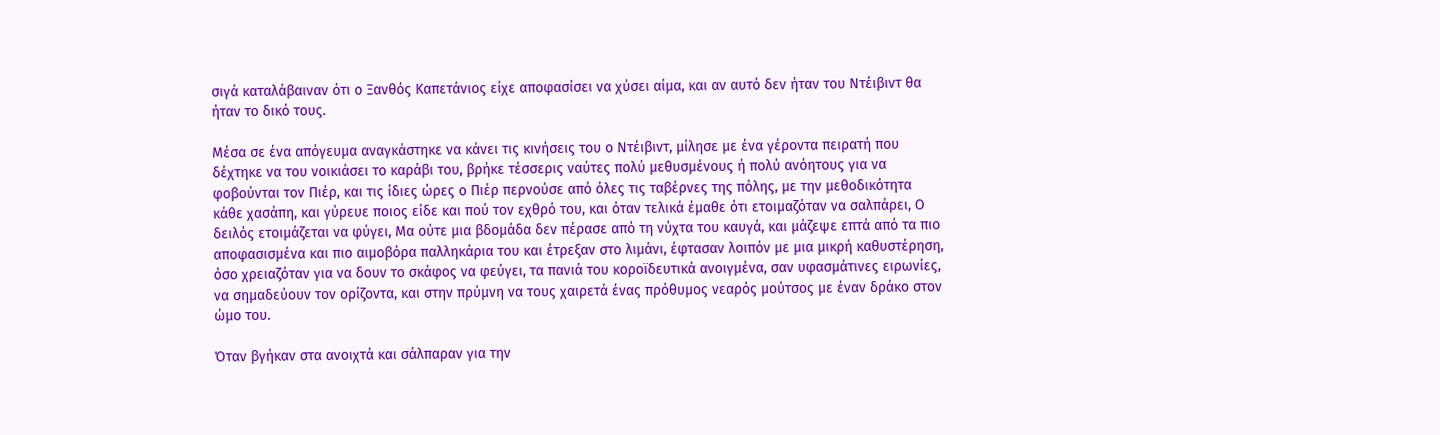σιγά καταλάβαιναν ότι ο Ξανθός Καπετάνιος είχε αποφασίσει να χύσει αίμα, και αν αυτό δεν ήταν του Ντέιβιντ θα ήταν το δικό τους.

Μέσα σε ένα απόγευμα αναγκάστηκε να κάνει τις κινήσεις του ο Ντέιβιντ, μίλησε με ένα γέροντα πειρατή που δέχτηκε να του νοικιάσει το καράβι του, βρήκε τέσσερις ναύτες πολύ μεθυσμένους ή πολύ ανόητους για να φοβούνται τον Πιέρ, και τις ίδιες ώρες ο Πιέρ περνούσε από όλες τις ταβέρνες της πόλης, με την μεθοδικότητα κάθε χασάπη, και γύρευε ποιος είδε και πού τον εχθρό του, και όταν τελικά έμαθε ότι ετοιμαζόταν να σαλπάρει, Ο δειλός ετοιμάζεται να φύγει, Μα ούτε μια βδομάδα δεν πέρασε από τη νύχτα του καυγά, και μάζεψε επτά από τα πιο αποφασισμένα και πιο αιμοβόρα παλληκάρια του και έτρεξαν στο λιμάνι, έφτασαν λοιπόν με μια μικρή καθυστέρηση, όσο χρειαζόταν για να δουν το σκάφος να φεύγει, τα πανιά του κοροϊδευτικά ανοιγμένα, σαν υφασμάτινες ειρωνίες, να σημαδεύουν τον ορίζοντα, και στην πρύμνη να τους χαιρετά ένας πρόθυμος νεαρός μούτσος με έναν δράκο στον ώμο του.

Όταν βγήκαν στα ανοιχτά και σάλπαραν για την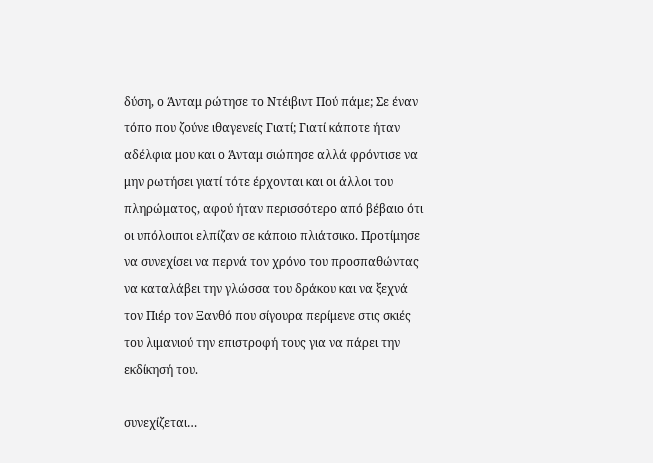δύση, ο Άνταμ ρώτησε το Ντέιβιντ Πού πάμε; Σε έναν τόπο που ζούνε ιθαγενείς Γιατί; Γιατί κάποτε ήταν αδέλφια μου και ο Άνταμ σιώπησε αλλά φρόντισε να μην ρωτήσει γιατί τότε έρχονται και οι άλλοι του πληρώματος, αφού ήταν περισσότερο από βέβαιο ότι οι υπόλοιποι ελπίζαν σε κάποιο πλιάτσικο. Προτίμησε να συνεχίσει να περνά τον χρόνο του προσπαθώντας να καταλάβει την γλώσσα του δράκου και να ξεχνά τον Πιέρ τον Ξανθό που σίγουρα περίμενε στις σκιές του λιμανιού την επιστροφή τους για να πάρει την εκδίκησή του.

συνεχίζεται…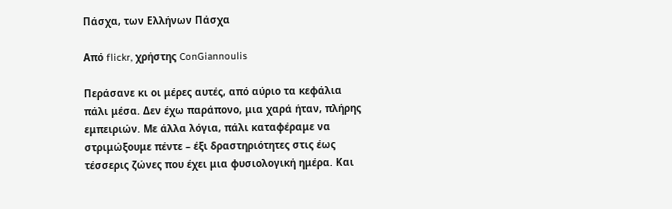Πάσχα, των Ελλήνων Πάσχα

Από flickr, χρήστης ConGiannoulis

Περάσανε κι οι μέρες αυτές, από αύριο τα κεφάλια πάλι μέσα. Δεν έχω παράπονο, μια χαρά ήταν, πλήρης εμπειριών. Με άλλα λόγια, πάλι καταφέραμε να στριμώξουμε πέντε – έξι δραστηριότητες στις έως τέσσερις ζώνες που έχει μια φυσιολογική ημέρα. Και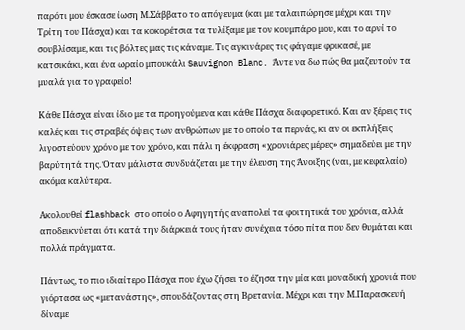παρότι μου έσκασε ίωση Μ.Σάββατο το απόγευμα (και με ταλαιπώρησε μέχρι και την Τρίτη του Πάσχα) και τα κοκορέτσια τα τυλίξαμε με τον κουμπάρο μου, και το αρνί το σουβλίσαμε, και τις βόλτες μας τις κάναμε. Τις αγκινάρες τις φάγαμε φρικασέ, με κατσικάκι, και ένα ωραίο μπουκάλι Sauvignon Blanc. Άντε να δω πώς θα μαζευτούν τα μυαλά για το γραφείο!

Κάθε Πάσχα είναι ίδιο με τα προηγούμενα και κάθε Πάσχα διαφορετικό. Και αν ξέρεις τις καλές και τις στραβές όψεις των ανθρώπων με το οποίο τα περνάς, κι αν οι εκπλήξεις λιγοστεύουν χρόνο με τον χρόνο, και πάλι η έκφραση «χρονιάρες μέρες» σημαδεύει με την βαρύτητά της. Όταν μάλιστα συνδυάζεται με την έλευση της Άνοιξης (ναι, με κεφαλαίο) ακόμα καλύτερα.

Ακολουθεί flashback στο οποίο ο Αφηγητής αναπολεί τα φοιτητικά του χρόνια, αλλά αποδεικνύεται ότι κατά την διάρκειά τους ήταν συνέχεια τόσο πίτα που δεν θυμάται και πολλά πράγματα.

Πάντως, το πιο ιδιαίτερο Πάσχα που έχω ζήσει το έζησα την μία και μοναδική χρονιά που γιόρτασα ως «μετανάστης», σπουδάζοντας στη Βρετανία. Μέχρι και την Μ.Παρασκευή δίναμε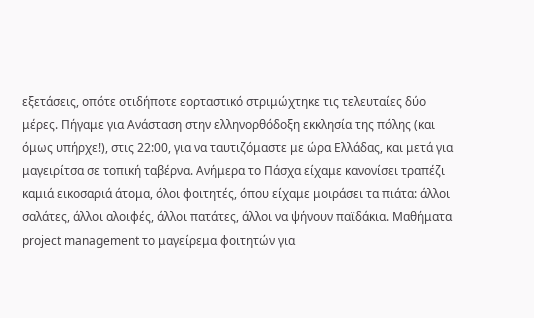εξετάσεις, οπότε οτιδήποτε εορταστικό στριμώχτηκε τις τελευταίες δύο μέρες. Πήγαμε για Ανάσταση στην ελληνορθόδοξη εκκλησία της πόλης (και όμως υπήρχε!), στις 22:00, για να ταυτιζόμαστε με ώρα Ελλάδας, και μετά για μαγειρίτσα σε τοπική ταβέρνα. Ανήμερα το Πάσχα είχαμε κανονίσει τραπέζι καμιά εικοσαριά άτομα, όλοι φοιτητές, όπου είχαμε μοιράσει τα πιάτα: άλλοι σαλάτες, άλλοι αλοιφές, άλλοι πατάτες, άλλοι να ψήνουν παϊδάκια. Μαθήματα project management το μαγείρεμα φοιτητών για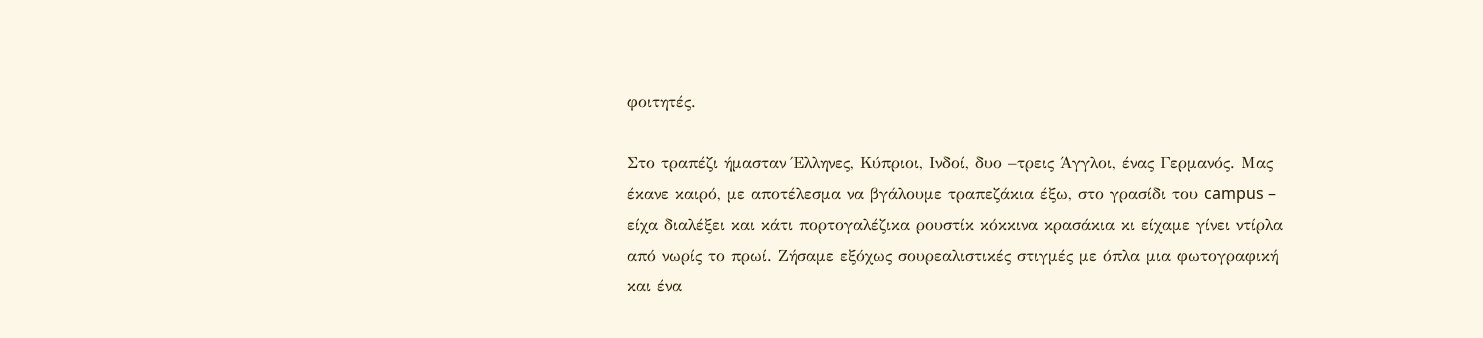φοιτητές.

Στο τραπέζι ήμασταν Έλληνες, Κύπριοι, Ινδοί, δυο –τρεις Άγγλοι, ένας Γερμανός. Μας έκανε καιρό, με αποτέλεσμα να βγάλουμε τραπεζάκια έξω, στο γρασίδι του campus – είχα διαλέξει και κάτι πορτογαλέζικα ρουστίκ κόκκινα κρασάκια κι είχαμε γίνει ντίρλα από νωρίς το πρωί. Ζήσαμε εξόχως σουρεαλιστικές στιγμές με όπλα μια φωτογραφική και ένα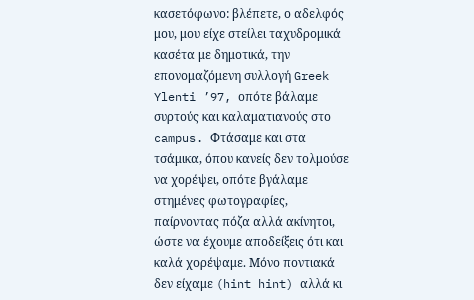κασετόφωνο: βλέπετε, ο αδελφός μου, μου είχε στείλει ταχυδρομικά κασέτα με δημοτικά, την επονομαζόμενη συλλογή Greek Ylenti ’97, οπότε βάλαμε συρτούς και καλαματιανούς στο campus. Φτάσαμε και στα τσάμικα, όπου κανείς δεν τολμούσε να χορέψει, οπότε βγάλαμε στημένες φωτογραφίες, παίρνοντας πόζα αλλά ακίνητοι, ώστε να έχουμε αποδείξεις ότι και καλά χορέψαμε. Μόνο ποντιακά δεν είχαμε (hint hint) αλλά κι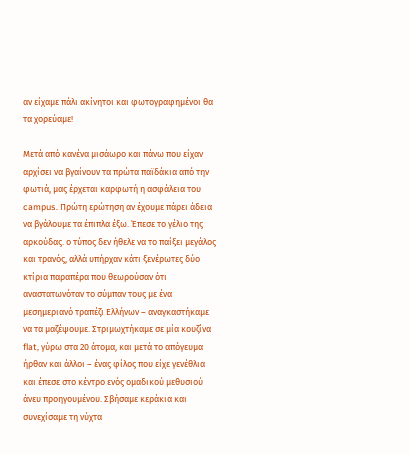αν είχαμε πάλι ακίνητοι και φωτογραφημένοι θα τα χορεύαμε!

Μετά από κανένα μισάωρο και πάνω που είχαν αρχίσει να βγαίνουν τα πρώτα παϊδάκια από την φωτιά, μας έρχεται καρφωτή η ασφάλεια του campus. Πρώτη ερώτηση αν έχουμε πάρει άδεια να βγάλουμε τα έπιπλα έξω. Έπεσε το γέλιο της αρκούδας. ο τύπος δεν ήθελε να το παίξει μεγάλος και τρανός, αλλά υπήρχαν κάτι ξενέρωτες δύο κτίρια παραπέρα που θεωρούσαν ότι αναστατωνόταν το σύμπαν τους με ένα μεσημεριανό τραπέζι Ελλήνων – αναγκαστήκαμε να τα μαζέψουμε. Στριμωχτήκαμε σε μία κουζίνα flat, γύρω στα 20 άτομα, και μετά το απόγευμα ήρθαν και άλλοι – ένας φίλος που είχε γενέθλια και έπεσε στο κέντρο ενός ομαδικού μεθυσιού άνευ προηγουμένου. Σβήσαμε κεράκια και συνεχίσαμε τη νύχτα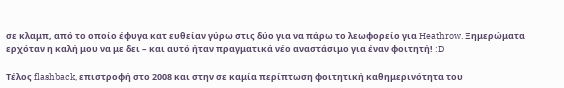σε κλαμπ, από το οποίο έφυγα κατ ευθείαν γύρω στις δύο για να πάρω το λεωφορείο για Heathrow. Ξημερώματα ερχόταν η καλή μου να με δει – και αυτό ήταν πραγματικά νέο αναστάσιμο για έναν φοιτητή! :D

Τέλος flashback, επιστροφή στο 2008 και στην σε καμία περίπτωση φοιτητική καθημερινότητα του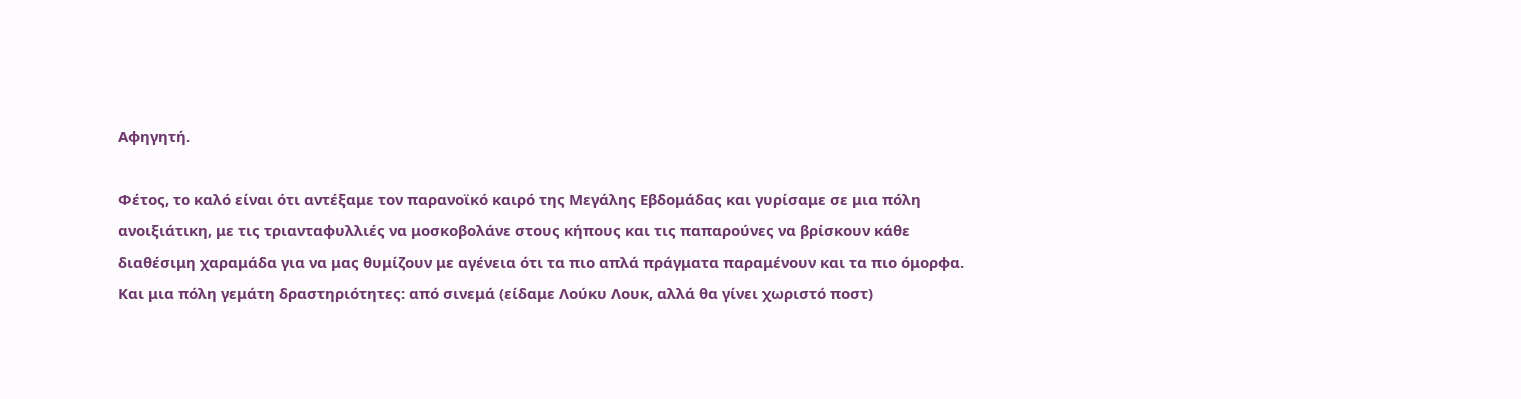Αφηγητή.

Φέτος, το καλό είναι ότι αντέξαμε τον παρανοϊκό καιρό της Μεγάλης Εβδομάδας και γυρίσαμε σε μια πόλη ανοιξιάτικη, με τις τριανταφυλλιές να μοσκοβολάνε στους κήπους και τις παπαρούνες να βρίσκουν κάθε διαθέσιμη χαραμάδα για να μας θυμίζουν με αγένεια ότι τα πιο απλά πράγματα παραμένουν και τα πιο όμορφα. Και μια πόλη γεμάτη δραστηριότητες: από σινεμά (είδαμε Λούκυ Λουκ, αλλά θα γίνει χωριστό ποστ)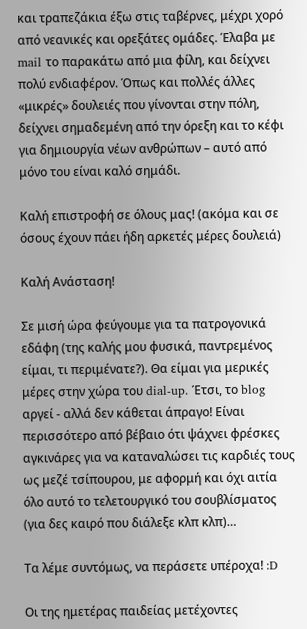και τραπεζάκια έξω στις ταβέρνες, μέχρι χορό από νεανικές και ορεξάτες ομάδες. Έλαβα με mail το παρακάτω από μια φίλη, και δείχνει πολύ ενδιαφέρον. Όπως και πολλές άλλες «μικρές» δουλειές που γίνονται στην πόλη, δείχνει σημαδεμένη από την όρεξη και το κέφι για δημιουργία νέων ανθρώπων – αυτό από μόνο του είναι καλό σημάδι.

Καλή επιστροφή σε όλους μας! (ακόμα και σε όσους έχουν πάει ήδη αρκετές μέρες δουλειά)

Καλή Ανάσταση!

Σε μισή ώρα φεύγουμε για τα πατρογονικά εδάφη (της καλής μου φυσικά, παντρεμένος είμαι, τι περιμένατε?). Θα είμαι για μερικές μέρες στην χώρα του dial-up. Έτσι, το blog αργεί - αλλά δεν κάθεται άπραγο! Είναι περισσότερο από βέβαιο ότι ψάχνει φρέσκες αγκινάρες για να καταναλώσει τις καρδιές τους ως μεζέ τσίπουρου, με αφορμή και όχι αιτία όλο αυτό το τελετουργικό του σουβλίσματος (για δες καιρό που διάλεξε κλπ κλπ)…

Τα λέμε συντόμως, να περάσετε υπέροχα! :D

Οι της ημετέρας παιδείας μετέχοντες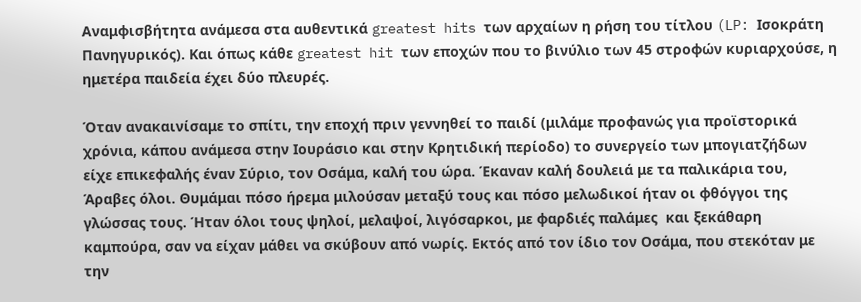Αναμφισβήτητα ανάμεσα στα αυθεντικά greatest hits των αρχαίων η ρήση του τίτλου (LP: Ισοκράτη Πανηγυρικός). Και όπως κάθε greatest hit των εποχών που το βινύλιο των 45 στροφών κυριαρχούσε, η ημετέρα παιδεία έχει δύο πλευρές.

Όταν ανακαινίσαμε το σπίτι, την εποχή πριν γεννηθεί το παιδί (μιλάμε προφανώς για προϊστορικά χρόνια, κάπου ανάμεσα στην Ιουράσιο και στην Κρητιδική περίοδο) το συνεργείο των μπογιατζήδων είχε επικεφαλής έναν Σύριο, τον Οσάμα, καλή του ώρα. Έκαναν καλή δουλειά με τα παλικάρια του, Άραβες όλοι. Θυμάμαι πόσο ήρεμα μιλούσαν μεταξύ τους και πόσο μελωδικοί ήταν οι φθόγγοι της γλώσσας τους. Ήταν όλοι τους ψηλοί, μελαψοί, λιγόσαρκοι, με φαρδιές παλάμες  και ξεκάθαρη καμπούρα, σαν να είχαν μάθει να σκύβουν από νωρίς. Εκτός από τον ίδιο τον Οσάμα, που στεκόταν με την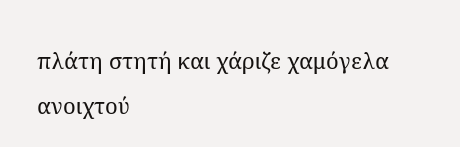πλάτη στητή και χάριζε χαμόγελα ανοιχτού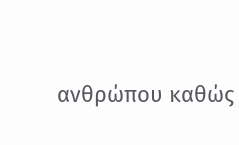ανθρώπου καθώς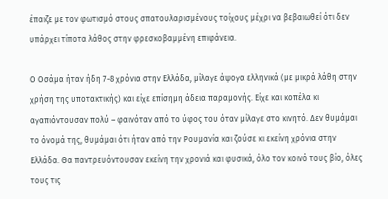έπαιζε με τον φωτισμό στους σπατουλαρισμένους τοίχους μέχρι να βεβαιωθεί ότι δεν υπάρχει τίποτα λάθος στην φρεσκοβαμμένη επιφάνεια.

Ο Οσάμα ήταν ήδη 7-8 χρόνια στην Ελλάδα, μίλαγε άψογα ελληνικά (με μικρά λάθη στην χρήση της υποτακτικής) και είχε επίσημη άδεια παραμονής. Είχε και κοπέλα κι αγαπιόντουσαν πολύ – φαινόταν από το ύφος του όταν μίλαγε στο κινητό. Δεν θυμάμαι το όνομά της, θυμάμαι ότι ήταν από την Ρουμανία και ζούσε κι εκείνη χρόνια στην Ελλάδα. Θα παντρευόντουσαν εκείνη την χρονιά και φυσικά, όλο τον κοινό τους βίο, όλες τους τις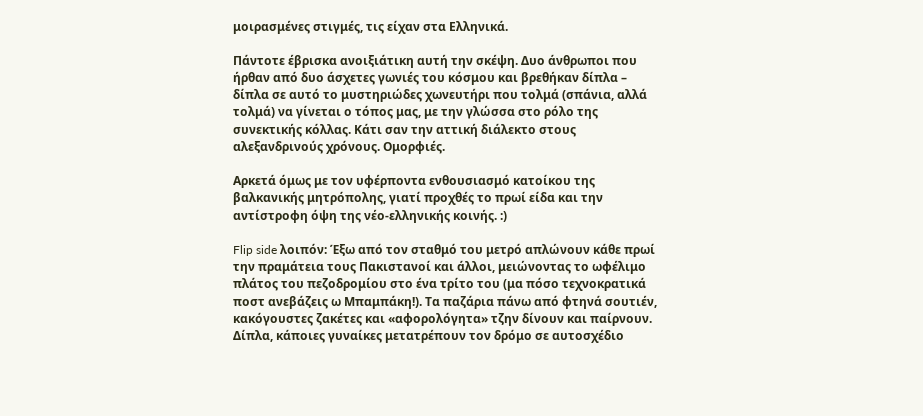μοιρασμένες στιγμές, τις είχαν στα Ελληνικά.

Πάντοτε έβρισκα ανοιξιάτικη αυτή την σκέψη. Δυο άνθρωποι που ήρθαν από δυο άσχετες γωνιές του κόσμου και βρεθήκαν δίπλα – δίπλα σε αυτό το μυστηριώδες χωνευτήρι που τολμά (σπάνια, αλλά τολμά) να γίνεται ο τόπος μας, με την γλώσσα στο ρόλο της συνεκτικής κόλλας. Κάτι σαν την αττική διάλεκτο στους αλεξανδρινούς χρόνους. Ομορφιές.

Αρκετά όμως με τον υφέρποντα ενθουσιασμό κατοίκου της βαλκανικής μητρόπολης, γιατί προχθές το πρωί είδα και την αντίστροφη όψη της νέο-ελληνικής κοινής. :)

Flip side λοιπόν: Έξω από τον σταθμό του μετρό απλώνουν κάθε πρωί την πραμάτεια τους Πακιστανοί και άλλοι, μειώνοντας το ωφέλιμο πλάτος του πεζοδρομίου στο ένα τρίτο του (μα πόσο τεχνοκρατικά ποστ ανεβάζεις ω Μπαμπάκη!). Τα παζάρια πάνω από φτηνά σουτιέν, κακόγουστες ζακέτες και «αφορολόγητα» τζην δίνουν και παίρνουν. Δίπλα, κάποιες γυναίκες μετατρέπουν τον δρόμο σε αυτοσχέδιο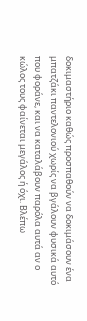δοκιμαστήριο καθώς προσπαθούν να δοκιμάσουν ένα μπατζάκι παντελονιού χωρίς να βγάλουν φυσικά αυτό που φοράνε, και να καταλάβουν παρόλα αυτά αν ο κώλος τους φαίνεται μεγάλος ή όχι. Βλέπω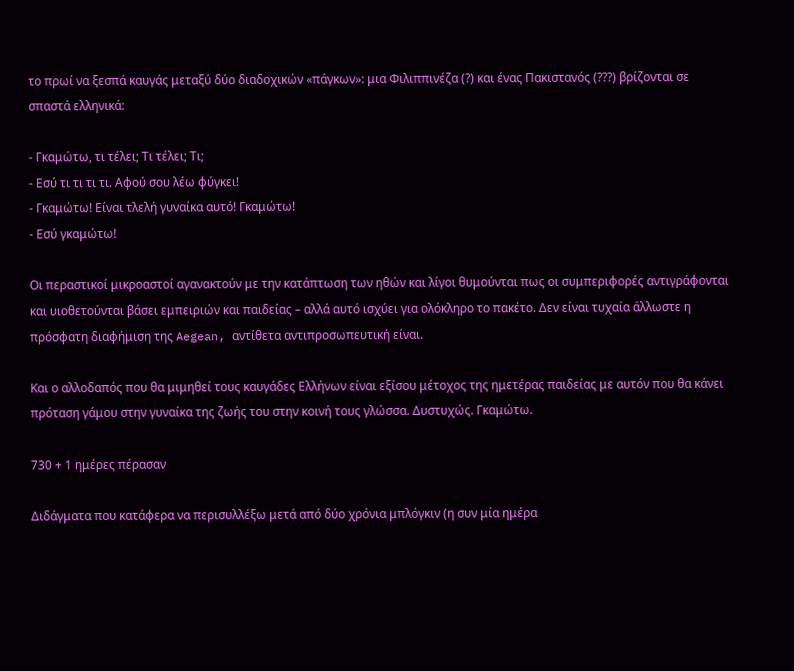το πρωί να ξεσπά καυγάς μεταξύ δύο διαδοχικών «πάγκων»: μια Φιλιππινέζα (?) και ένας Πακιστανός (???) βρίζονται σε σπαστά ελληνικά:

- Γκαμώτω, τι τέλει; Τι τέλει; Τι;
- Εσύ τι τι τι τι. Αφού σου λέω φύγκει!
- Γκαμώτω! Είναι τλελή γυναίκα αυτό! Γκαμώτω!
- Εσύ γκαμώτω!

Οι περαστικοί μικροαστοί αγανακτούν με την κατάπτωση των ηθών και λίγοι θυμούνται πως οι συμπεριφορές αντιγράφονται και υιοθετούνται βάσει εμπειριών και παιδείας – αλλά αυτό ισχύει για ολόκληρο το πακέτο. Δεν είναι τυχαία άλλωστε η πρόσφατη διαφήμιση της Aegean, αντίθετα αντιπροσωπευτική είναι.

Και ο αλλοδαπός που θα μιμηθεί τους καυγάδες Ελλήνων είναι εξίσου μέτοχος της ημετέρας παιδείας με αυτόν που θα κάνει πρόταση γάμου στην γυναίκα της ζωής του στην κοινή τους γλώσσα. Δυστυχώς. Γκαμώτω.

730 + 1 ημέρες πέρασαν

Διδάγματα που κατάφερα να περισυλλέξω μετά από δύο χρόνια μπλόγκιν (η συν μία ημέρα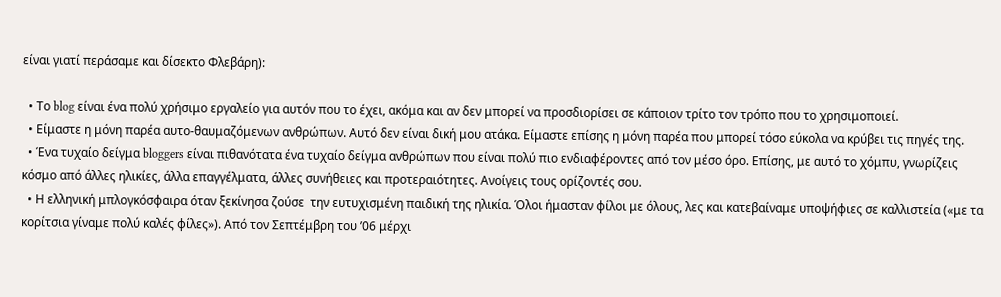είναι γιατί περάσαμε και δίσεκτο Φλεβάρη):

  • Το blog είναι ένα πολύ χρήσιμο εργαλείο για αυτόν που το έχει, ακόμα και αν δεν μπορεί να προσδιορίσει σε κάποιον τρίτο τον τρόπο που το χρησιμοποιεί.
  • Είμαστε η μόνη παρέα αυτο-θαυμαζόμενων ανθρώπων. Αυτό δεν είναι δική μου ατάκα. Είμαστε επίσης η μόνη παρέα που μπορεί τόσο εύκολα να κρύβει τις πηγές της.
  • Ένα τυχαίο δείγμα bloggers είναι πιθανότατα ένα τυχαίο δείγμα ανθρώπων που είναι πολύ πιο ενδιαφέροντες από τον μέσο όρο. Επίσης, με αυτό το χόμπυ, γνωρίζεις κόσμο από άλλες ηλικίες, άλλα επαγγέλματα, άλλες συνήθειες και προτεραιότητες. Ανοίγεις τους ορίζοντές σου.
  • Η ελληνική μπλογκόσφαιρα όταν ξεκίνησα ζούσε  την ευτυχισμένη παιδική της ηλικία. Όλοι ήμασταν φίλοι με όλους, λες και κατεβαίναμε υποψήφιες σε καλλιστεία («με τα κορίτσια γίναμε πολύ καλές φίλες»). Από τον Σεπτέμβρη του ’06 μέρχι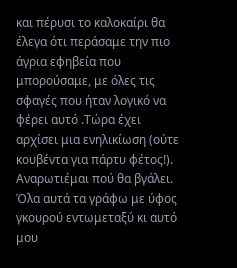και πέρυσι το καλοκαίρι θα έλεγα ότι περάσαμε την πιο άγρια εφηβεία που μπορούσαμε, με όλες τις σφαγές που ήταν λογικό να φέρει αυτό .Τώρα έχει αρχίσει μια ενηλικίωση (ούτε κουβέντα για πάρτυ φέτος!). Αναρωτιέμαι πού θα βγάλει. Όλα αυτά τα γράφω με ύφος γκουρού εντωμεταξύ κι αυτό μου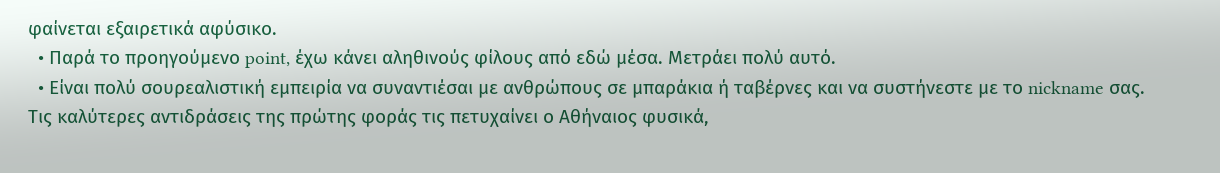φαίνεται εξαιρετικά αφύσικο.
  • Παρά το προηγούμενο point, έχω κάνει αληθινούς φίλους από εδώ μέσα. Μετράει πολύ αυτό.
  • Είναι πολύ σουρεαλιστική εμπειρία να συναντιέσαι με ανθρώπους σε μπαράκια ή ταβέρνες και να συστήνεστε με το nickname σας. Τις καλύτερες αντιδράσεις της πρώτης φοράς τις πετυχαίνει ο Αθήναιος φυσικά,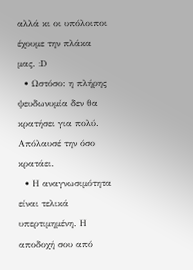αλλά κι οι υπόλοιποι έχουμε την πλάκα μας. :D
  • Ωστόσο: η πλήρης ψευδωνυμία δεν θα κρατήσει για πολύ. Απόλαυσέ την όσο κρατάει.
  • Η αναγνωσιμότητα είναι τελικά υπερτιμημένη. Η αποδοχή σου από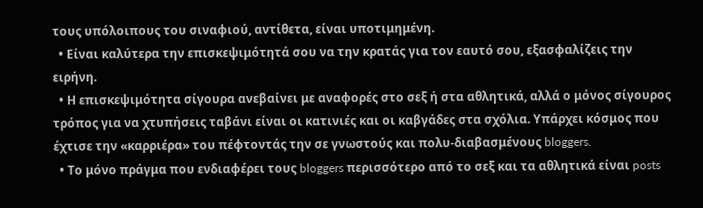τους υπόλοιπους του σιναφιού, αντίθετα, είναι υποτιμημένη.
  • Είναι καλύτερα την επισκεψιμότητά σου να την κρατάς για τον εαυτό σου, εξασφαλίζεις την ειρήνη.
  • Η επισκεψιμότητα σίγουρα ανεβαίνει με αναφορές στο σεξ ή στα αθλητικά, αλλά ο μόνος σίγουρος τρόπος για να χτυπήσεις ταβάνι είναι οι κατινιές και οι καβγάδες στα σχόλια. Υπάρχει κόσμος που έχτισε την «καρριέρα» του πέφτοντάς την σε γνωστούς και πολυ-διαβασμένους bloggers.
  • Το μόνο πράγμα που ενδιαφέρει τους bloggers περισσότερο από το σεξ και τα αθλητικά είναι posts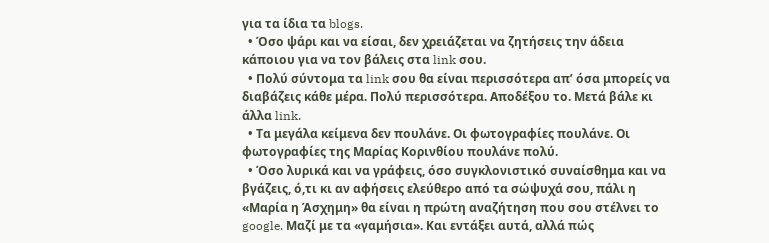για τα ίδια τα blogs.
  • Όσο ψάρι και να είσαι, δεν χρειάζεται να ζητήσεις την άδεια κάποιου για να τον βάλεις στα link σου.
  • Πολύ σύντομα τα link σου θα είναι περισσότερα απ’ όσα μπορείς να διαβάζεις κάθε μέρα. Πολύ περισσότερα. Αποδέξου το. Μετά βάλε κι άλλα link.
  • Τα μεγάλα κείμενα δεν πουλάνε. Οι φωτογραφίες πουλάνε. Οι φωτογραφίες της Μαρίας Κορινθίου πουλάνε πολύ.
  • Όσο λυρικά και να γράφεις, όσο συγκλονιστικό συναίσθημα και να βγάζεις, ό,τι κι αν αφήσεις ελεύθερο από τα σώψυχά σου, πάλι η «Μαρία η Άσχημη» θα είναι η πρώτη αναζήτηση που σου στέλνει το google. Μαζί με τα «γαμήσια». Και εντάξει αυτά, αλλά πώς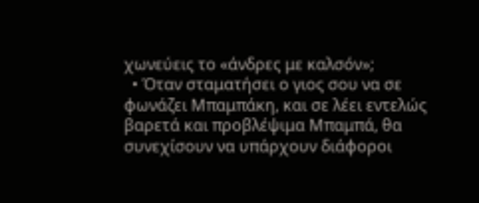χωνεύεις το «άνδρες με καλσόν»;
  • Όταν σταματήσει ο γιος σου να σε φωνάζει Μπαμπάκη, και σε λέει εντελώς βαρετά και προβλέψιμα Μπαμπά, θα συνεχίσουν να υπάρχουν διάφοροι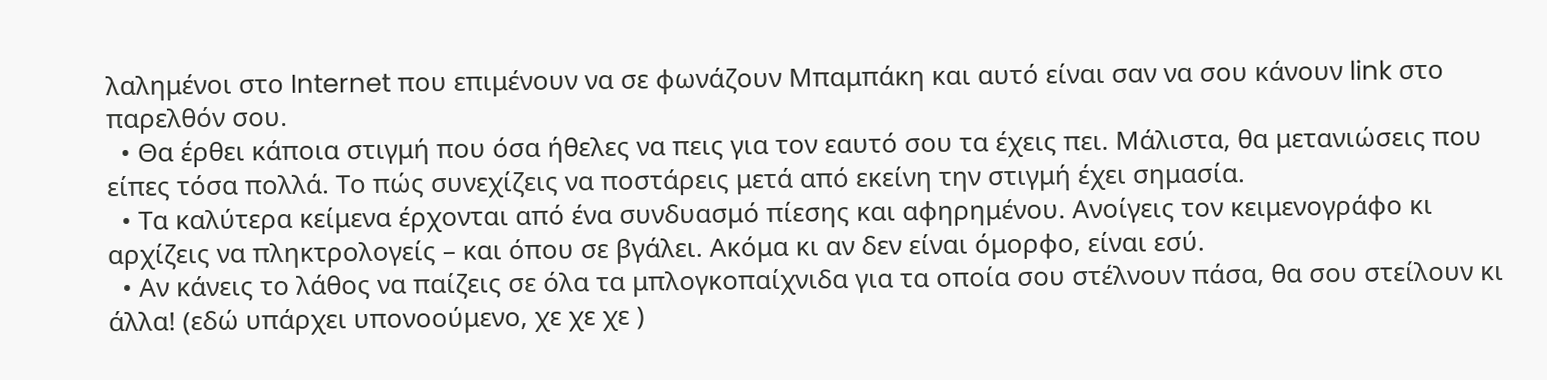λαλημένοι στο Internet που επιμένουν να σε φωνάζουν Μπαμπάκη και αυτό είναι σαν να σου κάνουν link στο παρελθόν σου.
  • Θα έρθει κάποια στιγμή που όσα ήθελες να πεις για τον εαυτό σου τα έχεις πει. Μάλιστα, θα μετανιώσεις που είπες τόσα πολλά. Το πώς συνεχίζεις να ποστάρεις μετά από εκείνη την στιγμή έχει σημασία.
  • Τα καλύτερα κείμενα έρχονται από ένα συνδυασμό πίεσης και αφηρημένου. Ανοίγεις τον κειμενογράφο κι αρχίζεις να πληκτρολογείς – και όπου σε βγάλει. Ακόμα κι αν δεν είναι όμορφο, είναι εσύ.
  • Αν κάνεις το λάθος να παίζεις σε όλα τα μπλογκοπαίχνιδα για τα οποία σου στέλνουν πάσα, θα σου στείλουν κι άλλα! (εδώ υπάρχει υπονοούμενο, χε χε χε )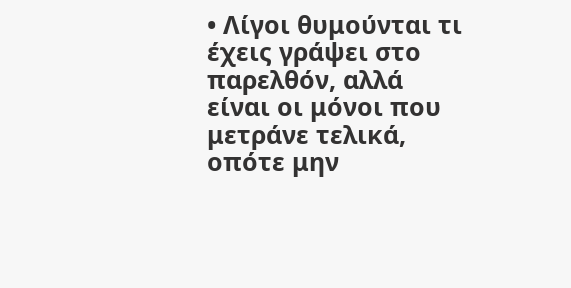• Λίγοι θυμούνται τι έχεις γράψει στο παρελθόν, αλλά είναι οι μόνοι που μετράνε τελικά, οπότε μην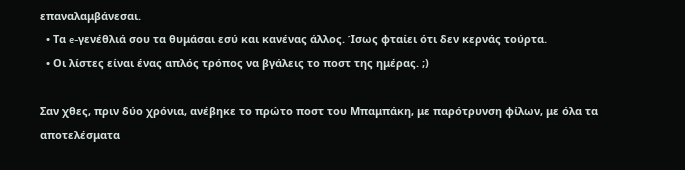επαναλαμβάνεσαι.
  • Τα e-γενέθλιά σου τα θυμάσαι εσύ και κανένας άλλος. Ίσως φταίει ότι δεν κερνάς τούρτα.
  • Οι λίστες είναι ένας απλός τρόπος να βγάλεις το ποστ της ημέρας. ;)

Σαν χθες, πριν δύο χρόνια, ανέβηκε το πρώτο ποστ του Μπαμπάκη, με παρότρυνση φίλων, με όλα τα αποτελέσματα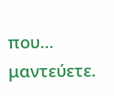που… μαντεύετε.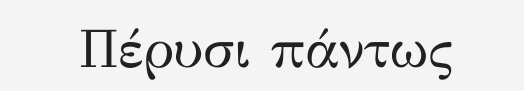Πέρυσι πάντως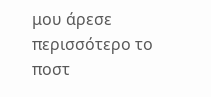μου άρεσε περισσότερο το ποστ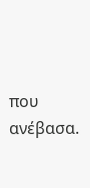που ανέβασα.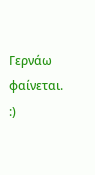Γερνάω φαίνεται. :)